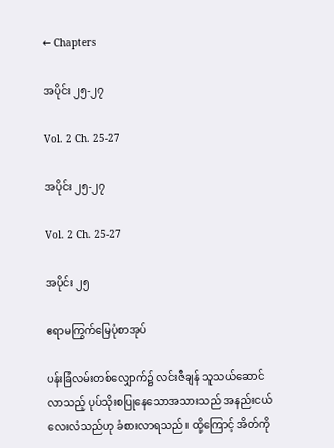← Chapters

အပိုင်း ၂၅-၂၇

Vol. 2 Ch. 25-27

အပိုင်း ၂၅-၂၇

Vol. 2 Ch. 25-27

အပိုင်း ၂၅

ဧရာမကြွက်မြေပုံစာအုပ်

ပန်းခြံလမ်းတစ်လျှောက်၌ လင်းဇီချန် သူသယ်ဆောင်လာသည့် ပုပ်သိုးစပြုနေသောအသားသည် အနည်းငယ်လေးလံသည်ဟု ခံစားလာရသည်။ ထို့ကြောင့် အိတ်ကို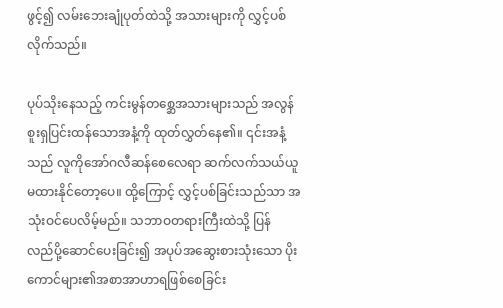ဖွင့်၍ လမ်းဘေးချုံပုတ်ထဲသို့ အသားများကို လွှင့်ပစ်လိုက်သည်။

ပုပ်သိုးနေသည့် ကင်းမွန်တ‌စ္ဆေအသားများသည် အလွန်စူးရှပြင်းထန်သောအနံ့ကို ထုတ်လွှတ်နေ၏။ ၎င်းအနံ့သည် လူကိုအော်ဂလီဆန်စေလေရာ ဆက်လက်သယ်ယူမထားနိုင်တော့ပေ။ ထို့ကြောင့် လွှင့်ပစ်ခြင်းသည်သာ အသုံးဝင်ပေလိမ့်မည်။ သဘာဝတရားကြီးထဲသို့ ပြန်လည်‌ပို့ဆောင်ပေးခြင်း၍ အပုပ်အဆွေးစားသုံးသော ပိုးကောင်များ၏အစာအာဟာရဖြစ်စေခြင်း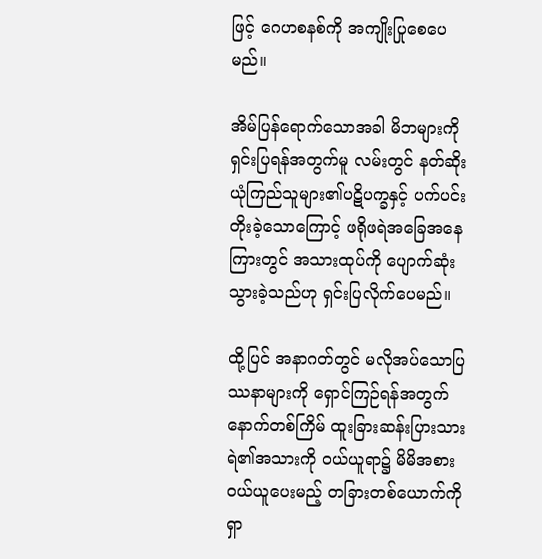ဖြင့် ဂေဟစနစ်ကို အကျိုးပြုစေပေမည်။

အိမ်‌ပြန်ရောက်သောအခါ မိဘများကို ရှင်းပြရန်အတွက်မူ လမ်းတွင် နတ်ဆိုးယုံကြည်သူများ၏ပဋိပက္ခနှင့် ပက်ပင်းတိုးခဲ့သောကြောင့် ဖရိုဖရဲအခြေအနေကြားတွင် အသားထုပ်ကို ပျောက်ဆုံးသွားခဲ့သည်ဟု ရှင်းပြလိုက်ပေမည်။

ထို့ပြင် အနာဂတ်တွင် မလိုအပ်သောပြဿနာများကို ရှောင်ကြဉ်ရန်အတွက် နောက်တစ်ကြိမ် ထူးခြားဆန်းပြားသားရဲ၏အသားကို ဝယ်ယူ‌ရာ၌ မိမိအစား ဝယ်ယူပေးမည့် တခြားတစ်ယောက်ကို ရှာ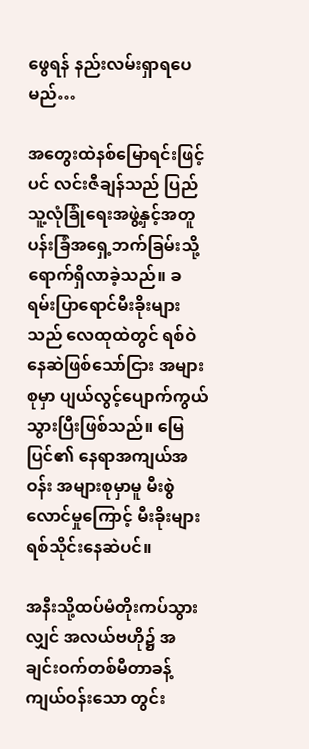ဖွေရန် နည်းလမ်းရှာရပေမည်…

အတွေးထဲနစ်မြောရင်းဖြင့်ပင် လင်းဇီချန်သည် ပြည်သူ့လုံခြုံရေးအဖွဲ့နှင့်အတူ ပန်းခြံအရှေ့ဘက်ခြမ်းသို့ ရောက်ရှိလာခဲ့သည်။ ခရမ်းပြာရောင်မီးခိုးများသည် လေထုထဲတွင် ရစ်ဝဲနေဆဲဖြစ်သော်ငြား အများစုမှာ ပျယ်လွင့်ပျောက်ကွယ်သွားပြီးဖြစ်သည်။ မြေပြင်၏ နေရာအကျယ်အဝန်း အများစုမှာမူ မီးစွဲလောင်မှုကြောင့် မီးခိုးများရစ်သိုင်းနေဆဲပင်။

အနီးသို့ထပ်မံတိုးကပ်သွားလျှင် အလယ်ဗဟို၌ အချင်းဝက်တစ်မီတာခန့်ကျယ်ဝန်းသော တွင်း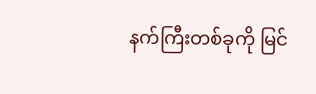နက်ကြီးတစ်ခုကို မြင်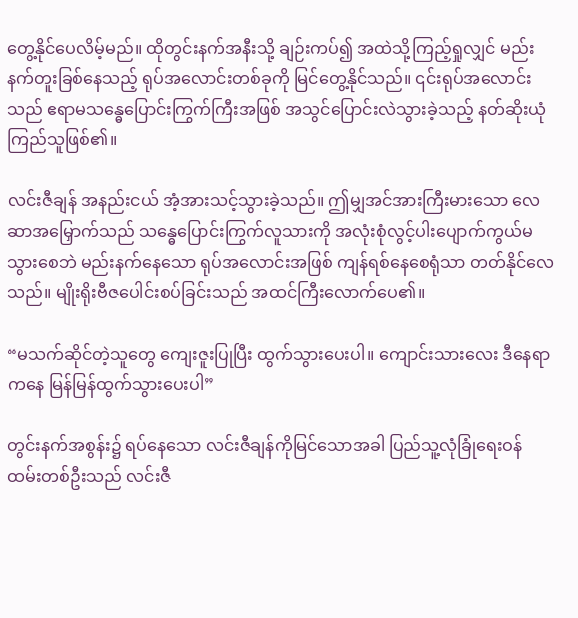တွေ့နိုင်ပေလိမ့်မည်။ ထိုတွင်းနက်အနီးသို့ ချဉ်းကပ်၍ အထဲသို့ကြည့်ရှုလျှင် မည်းနက်တူးခြစ်နေသည့် ရုပ်အလောင်းတစ်ခုကို မြင်တွေ့နိုင်သည်။ ၎င်းရုပ်အလောင်းသည် ဧရာမသန္ဓေပြောင်းကြွက်ကြီးအဖြစ် အသွင်ပြောင်းလဲသွားခဲ့သည့် နတ်ဆိုးယုံကြည်သူဖြစ်၏။

လင်းဇီချန် အနည်းငယ် အံ့အားသင့်သွားခဲ့သည်။ ဤမျှအင်အားကြီးမားသော လေဆာအမြှောက်သည် သန္ဓေပြောင်းကြွက်လူသားကို အလုံးစုံလွင့်ပါးပျောက်ကွယ်မသွားစေဘဲ မည်းနက်နေသော ရုပ်အလောင်းအဖြစ် ကျန်ရစ်နေစေရုံသာ တတ်နိုင်လေသည်။ မျိုးရိုးဗီဇပေါင်းစပ်ခြင်းသည် အထင်ကြီးလောက်ပေ၏။

“မသက်ဆိုင်တဲ့သူတွေ ကျေးဇူးပြုပြီး ထွက်သွားပေးပါ။ ကျောင်းသားလေး ဒီနေရာကနေ မြန်မြန်ထွက်သွားပေးပါ”

တွင်းနက်အစွန်း၌ ရပ်နေသော လင်းဇီချန်ကိုမြင်သောအခါ ပြည်သူ့လုံခြုံရေးဝန်ထမ်းတစ်ဦးသည် လင်းဇီ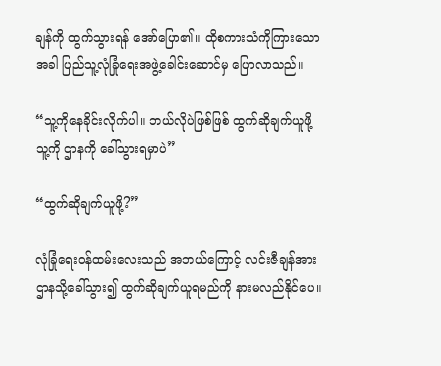ချန်ကို ထွက်သွားရန် အော်ပြော၏။ ထိုစကားသံကိုကြားသောအခါ ပြည်သူ့လုံခြုံရေးအဖွဲ့ခေါင်းဆောင်မှ ပြောလာသည်။

“သူ့ကိုနေခိုင်းလိုက်ပါ။ ဘယ်လိုပဲဖြစ်ဖြစ် ထွက်ဆိုချက်ယူဖို့ သူ့ကို ဌာနကို ခေါ်သွားရမှာပဲ”

“ထွက်ဆိုချက်ယူဖို့?”

လုံခြုံရေးဝန်ထမ်းလေးသည် အဘယ်ကြောင့် လင်းဇီချန်အား ဌာနသို့ခေါ်သွား၍ ထွက်ဆိုချက်ယူရမည်ကို နားမလည်နိုင်ပေ။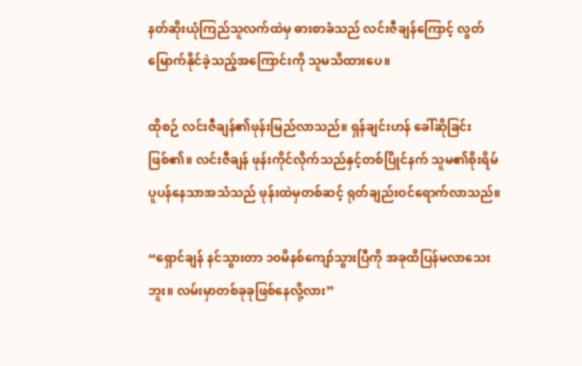နတ်ဆိုးယုံကြည်သူလက်ထဲမှ ဓားစာခံသည် လင်းဇီချန်ကြောင့် လွတ်မြောက်နိုင်ခဲ့သည့်အကြောင်းကို သူမသိထားပေ။

ထိုစဉ် လင်းဇီချန်၏ဖုန်းမြည်လာသည်။ ရှန်ချင်းဟန် ခေါ်ဆိုခြင်းဖြစ်၏။ လင်းဇီချန် ဖုန်းကိုင်လိုက်သည်နှင့်တစ်ပြိုင်နက် သူမ၏စိုးရိမ်ပူပန်နေသာအသံသည် ဖုန်းထဲမှတစ်ဆင့် ရုတ်ချည်းဝင်ရောက်လာသည်။

“ရှောင်ချန် နင်သွားတာ ၁၀မိနစ်ကျော်သွားပြီကို အခုထိပြန်မလာသေးဘူး။ လမ်းမှာတစ်ခုခုဖြစ်နေလို့လား”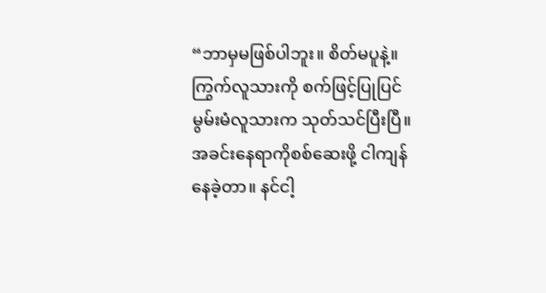“ဘာမှမဖြစ်ပါဘူး။ စိတ်မပူနဲ့။ ကြွက်လူသားကို စက်ဖြင့်ပြုပြင်မွမ်းမံလူသားက သုတ်သင်ပြီးပြီ။ အခင်းနေရာကိုစစ်ဆေးဖို့ ငါကျန်နေခဲ့တာ။ နင်ငါ့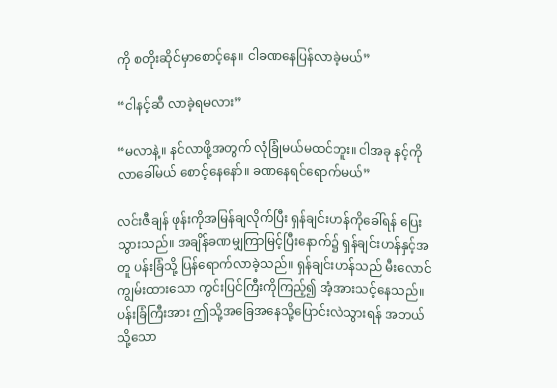ကို စတိုးဆိုင်မှာစောင့်နေ။ ငါခဏနေပြန်လာခဲ့မယ်”

“ငါနင့်ဆီ လာခဲ့ရမလား”

“မလာနဲ့။ နင်လာဖို့အတွက် လုံခြုံမယ်မထင်ဘူး။ ငါအခု နင့်ကိုလာခေါ်မယ် စောင့်နေနော်။ ခဏနေရင်ရောက်မယ်”

လင်းဇီချန် ဖုန်းကိုအမြန်ချလိုက်ပြီး ရှန်ချင်းဟန်ကိုခေါ်ရန် ပြေးသွားသည်။ အချိန်ခဏမျှကြာမြင့်ပြီးနောက်၌ ရှန်ချင်းဟန်နှင့်အတူ ပန်းခြံသို့ ပြန်ရောက်လာခဲ့သည်။ ရှန်ချင်းဟန်သည် မီးလောင်ကျွမ်းထားသော ကွင်းပြင်ကြီးကိုကြည့်၍ အံ့အားသင့်နေသည်။ ပန်းခြံကြီးအား ဤသို့အခြေအနေသို့ပြောင်းလဲသွားရန် အဘယ်သို့သော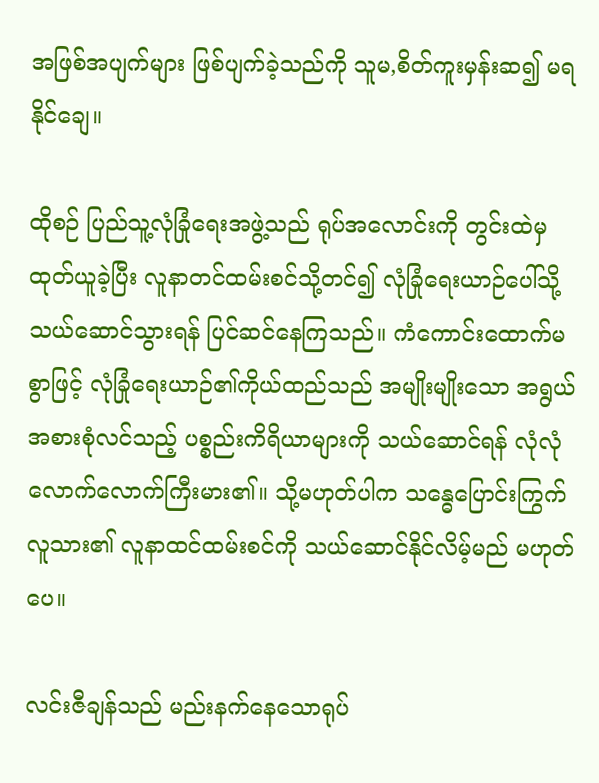အဖြစ်အပျက်များ ဖြစ်ပျက်ခဲ့သည်ကို သူမ,စိတ်ကူးမှန်းဆ၍ မရနိုင်ချေ။

ထိုစဉ် ပြည်သူ့လုံခြုံရေးအဖွဲ့သည် ရုပ်အလောင်းကို တွင်းထဲမှ ထုတ်ယူခဲ့ပြီး လူနာတင်ထမ်းစင်သို့တင်၍ လုံခြုံရေးယာဉ်ပေါ်သို့ သယ်ဆောင်သွားရန် ပြင်ဆင်နေကြသည်။ ကံကောင်းထောက်မစွာဖြင့် လုံခြုံရေးယာဉ်၏ကိုယ်ထည်သည် အမျိုးမျိုးသော အရွယ်အစားစုံလင်သည့် ပစ္စည်းကိရိယာများကို သယ်ဆောင်ရန် လုံလုံလောက်လောက်ကြီးမား၏။ သို့မဟုတ်ပါက သန္ဓေပြောင်းကြွက်လူသား၏ လူနာထင်ထမ်းစင်ကို သယ်ဆောင်နိုင်လိမ့်မည် မဟုတ်ပေ။

လင်းဇီချန်သည် မည်းနက်နေသောရုပ်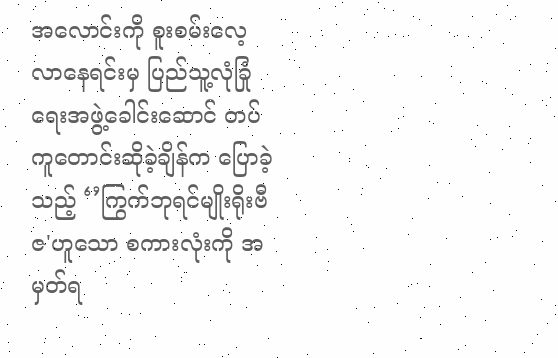အလောင်းကို စူးစမ်းလေ့လာနေရင်းမှ ပြည်သူ့လုံခြုံရေးအဖွဲ့ခေါင်းဆောင် တပ်ကူတောင်းဆိုခဲ့ချိန်က ပြောခဲ့သည့် ‘’ကြွက်ဘုရင်မျိုးရိုးဗီဇ'ဟူသော စကားလုံးကို အမှတ်ရ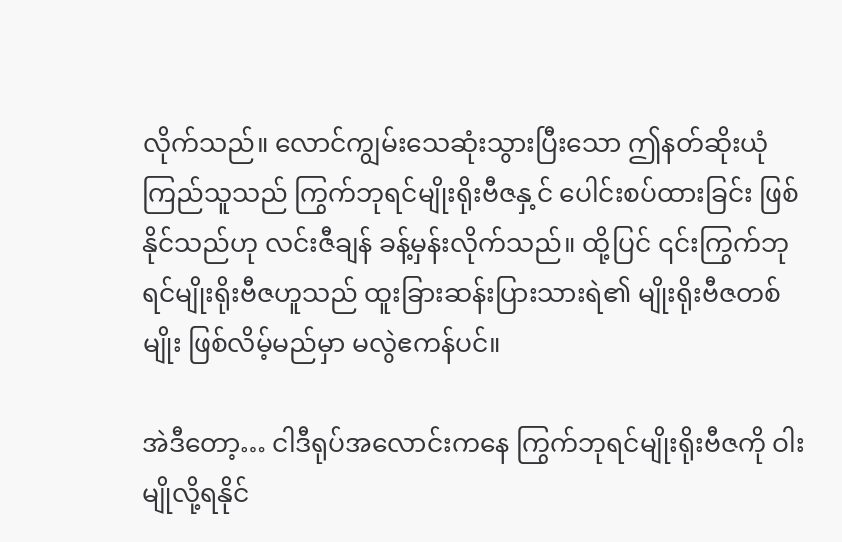လိုက်သည်။ လောင်ကျွမ်းသေဆုံးသွားပြီးသော ဤနတ်ဆိုးယုံကြည်သူသည် ကြွက်ဘုရင်မျိုးရိုး‌ဗီဇနှ့င် ပေါင်းစပ်ထားခြင်း ဖြစ်နိုင်သည်ဟု လင်းဇီချန် ခန့်မှန်းလိုက်သည်။ ထို့ပြင် ၎င်းကြွက်ဘုရင်မျိုးရိုးဗီဇဟူသည် ထူးခြားဆန်းပြားသားရဲ၏ မျိုးရိုးဗီဇတစ်မျိုး ဖြစ်လိမ့်မည်မှာ မလွဲဧကန်ပင်။

အဲဒီတော့… ငါဒီရုပ်အလောင်းကနေ ကြွက်ဘုရင်မျိုးရိုးဗီဇကို ဝါးမျိုလို့ရနိုင်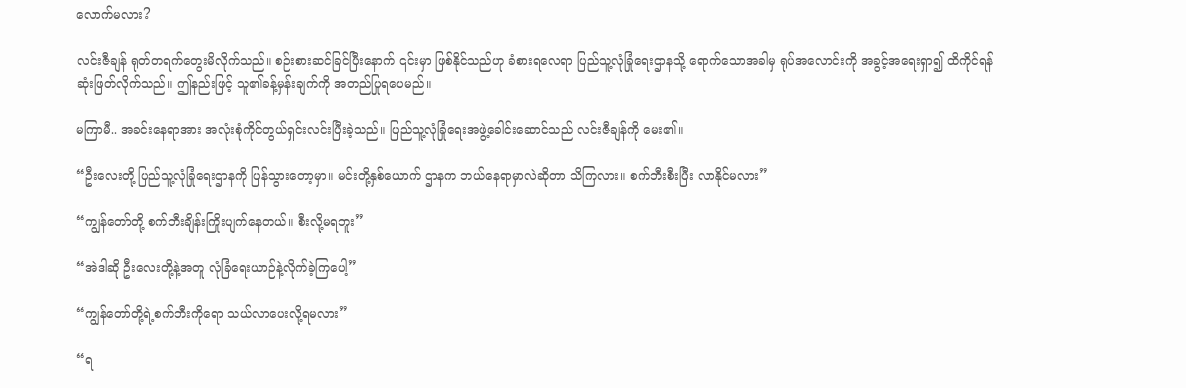လောက်မလား?

လင်းဇီချန် ရုတ်တရက်တွေးမိလိုက်သည်။ စဉ်းစားဆင်ခြင်ပြီးနောက် ၎င်းမှာ ဖြစ်နိုင်သည်ဟု ခံစားရလေရာ ပြည်သူ့လုံခြုံရေးဌာနသို့ ရောက်သောအခါမှ ရုပ်အလောင်းကို အခွင့်အရေးရှာ၍ ထိကိုင်ရန် ဆုံးဖြတ်လိုက်သည်။ ဤနည်းဖြင့် သူ၏ခန့်မှန်းချက်ကို အတည်ပြုရပေမည်။

မကြာမီ.. အခင်းနေရာအား အလုံးစုံကိုင်တွယ်ရှင်းလင်းပြီးခဲ့သည်။ ပြည်သူ့လုံခြုံရေးအဖွဲ့ခေါင်းဆောင်သည် လင်းဇီချန်ကို မေး၏။

“ဦးလေးတို့ ပြည်သူ့လုံခြုံရေးဌာနကို ပြန်သွားတော့မှာ။ မင်းတို့နှစ်ယောက် ဌာနက ဘယ်နေရာမှာလဲဆိုတာ သိကြလား။ စက်ဘီးစီးပြီး လာနိုင်မလား”

“ကျွန်တော်တို့ စက်ဘီးချိန်းကြိုးပျက်နေတယ်။ စီးလို့မရဘူး”

“အဲဒါဆို ဦးလေးတို့နဲ့အတူ လုံခြံရေးယာဉ်နဲ့လိုက်ခဲ့ကြပေါ့”

“ကျွန်တော်တို့ရဲ့စက်ဘီးကိုရော သယ်လာပေးလို့ရမလား”

“ရ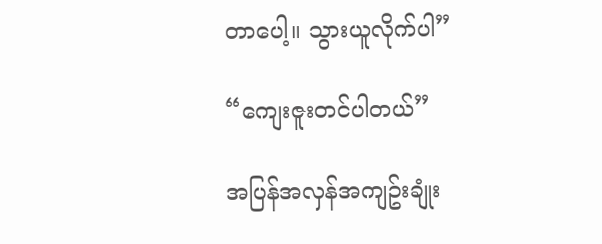တာပေါ့။ သွားယူလိုက်ပါ”

“ကျေးဇူးတင်ပါတယ်”

အပြန်အလှန်အကျဥ်းချုံး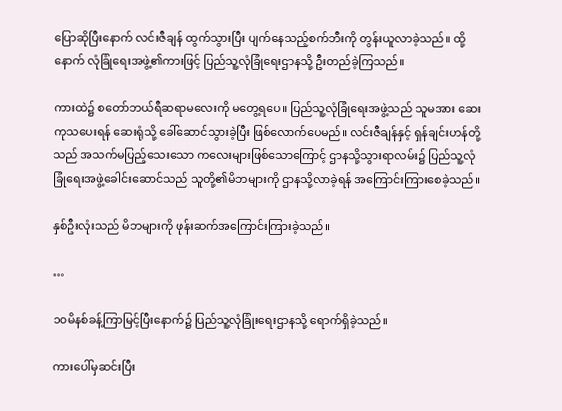ပြောဆိုပြီးနောက် လင်းဇီချန် ထွက်သွားပြီး ပျက်နေသည့်စက်ဘီးကို တွန်းယူလာခဲ့သည်။ ထို့နောက် လုံခြုံရေးအဖွဲ့၏ကားဖြင့် ပြည်သူ့လုံခြုံရေးဌာနသို့ ဦးတည်ခဲ့ကြသည်။

ကားထဲ၌ စတော်ဘယ်ရီဆရာမလေးကို မတွေ့ရပေ။ ပြည်သူ့လုံခြုံရေးအဖွဲ့သည် သူမအား ဆေးကုသပေးရန် ဆေးရုံသို့ ခေါ်ဆောင်သွားခဲ့ပြီး ဖြစ်လောက်ပေမည်။ လင်းဇီချန်နှင့် ရှန်ချင်းဟန်တို့သည် အသက်မပြည့်သေးသော ကလေးများဖြစ်သောကြောင့် ဌာနသို့သွားရာလမ်း၌ ပြည်သူ့လုံခြုံရေးအဖွဲ့ခေါင်းဆောင်သည် သူတို့၏မိဘများကို ဌာနသို့လာခဲ့ရန် အကြောင်းကြားစေခဲ့သည်။

နှစ်ဦးလုံးသည် မိဘများကို ဖုန်းဆက်အကြောင်းကြားခဲ့သည်။

…

၁၀မိနစ်ခန့်ကြာမြင့်ပြီးနောက်၌ ပြည်သူ့လုံခြုံးရေးဌာနသို့ ရောက်ရှိခဲ့သည်။

ကားပေါ်မှဆင်းပြီး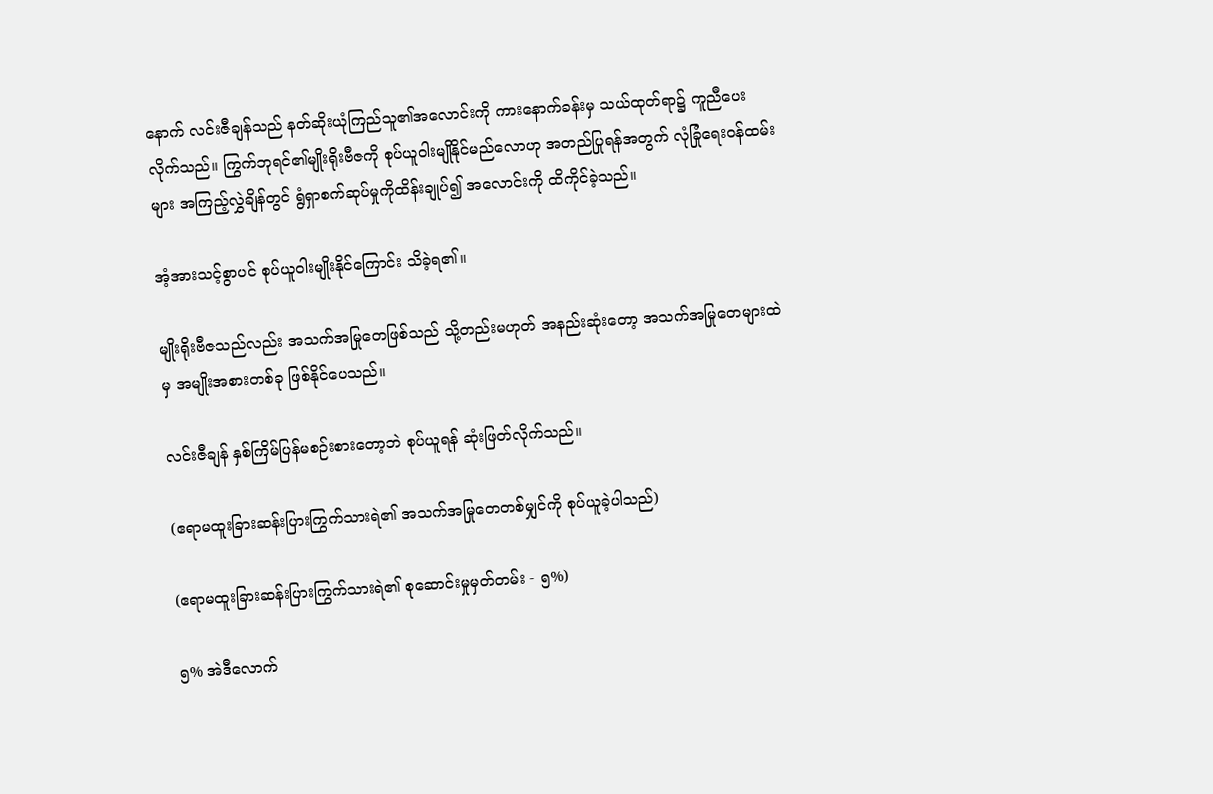နောက် လင်းဇီချန်သည် နတ်ဆိုးယုံကြည်သူ၏အလောင်းကို ကားနောက်ခန်းမှ သယ်ထုတ်ရာ၌ ကူညီပေးလိုက်သည်။ ကြွက်ဘုရင်၏မျိုးရိုးဗီဇကို စုပ်ယူဝါးမျိုနိုင်မည်လောဟု အတည်ပြုရန်အတွက် လုံခြုံရေးဝန်ထမ်းများ အကြည့်လွှဲချိန်တွင် ရွံရှာစက်ဆုပ်မှုကိုထိန်းချုပ်၍ အလောင်းကို ထိကိုင်ခဲ့သည်။

အံ့အားသင့်စွာပင် စုပ်ယူဝါးမျိုးနိုင်ကြောင်း သိခဲ့ရ၏။

မျိုးရိုး‌ဗီဇသည်လည်း အသက်အမြုတေဖြစ်သည် သို့တည်းမဟုတ် အနည်းဆုံးတော့ အသက်အမြုတေများထဲမှ အမျိုးအစားတစ်ခု ဖြစ်နိုင်ပေသည်။

လင်းဇီချန် နှစ်ကြိမ်ပြန်မစဉ်းစားတော့ဘဲ စုပ်ယူရန် ဆုံးဖြတ်လိုက်သည်။

(ဧရာမထူးခြားဆန်းပြားကြွက်သားရဲ၏ အသက်အမြုတေတစ်မျှင်ကို စုပ်ယူခဲ့ပါသည်)

(ဧရာမထူးခြားဆန်းပြားကြွက်သားရဲ၏ စုဆောင်းမှုမှတ်တမ်း - ၅%)

၅% အဲဒီလောက်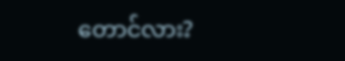တောင်လား?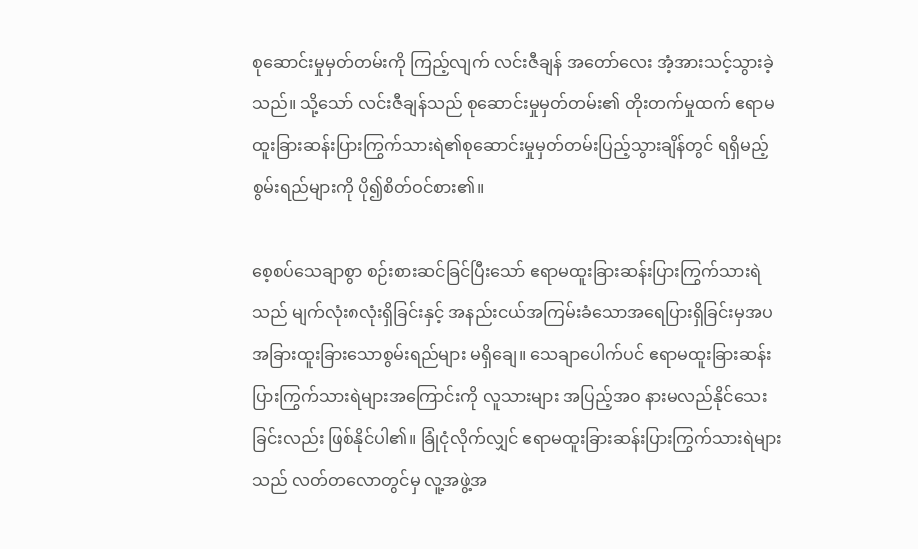စုဆောင်းမှုမှတ်တမ်းကို ကြည့်လျက် လင်းဇီချန် အတော်လေး အံ့အားသင့်သွားခဲ့သည်။ သို့သော် လင်းဇီချန်သည် စုဆောင်းမှုမှတ်တမ်း၏ တိုးတက်မှုထက် ဧရာမထူးခြားဆန်းပြားကြွက်သားရဲ၏စုဆောင်းမှုမှတ်တမ်းပြည့်သွားချိန်တွင် ရရှိမည့်စွမ်းရည်များကို ပို၍စိတ်ဝင်စား၏။

စေ့စပ်သေချာစွာ စဉ်းစားဆင်ခြင်ပြီးသော် ဧရာမထူးခြားဆန်းပြားကြွက်သားရဲသည် မျက်လုံး၈လုံးရှိခြင်းနှင့် အနည်းငယ်အကြမ်းခံသောအရေပြားရှိခြင်းမှအပ အခြားထူးခြားသောစွမ်းရည်များ မရှိချေ။ သေချာပေါက်ပင် ဧရာမထူးခြားဆန်းပြားကြွက်သားရဲများအကြောင်းကို လူသားများ အပြည့်အဝ နားမလည်နိုင်သေးခြင်းလည်း ဖြစ်နိုင်ပါ၏။ ခြုံငုံလိုက်လျှင် ဧရာမထူးခြားဆန်းပြားကြွက်သားရဲများသည် လတ်တလောတွင်မှ လူ့အဖွဲ့အ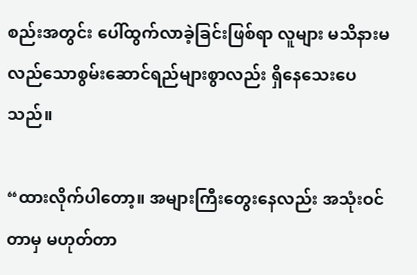စည်းအတွင်း ပေါ်ထွက်လာခဲ့ခြင်းဖြစ်ရာ လူများ မသိ‌နားမလည်သောစွမ်းဆောင်ရည်များစွာလည်း ရှိနေသေးပေသည်။

“ထားလိုက်ပါတော့။ အများကြီးတွေးနေလည်း အသုံးဝင်တာမှ မဟုတ်တာ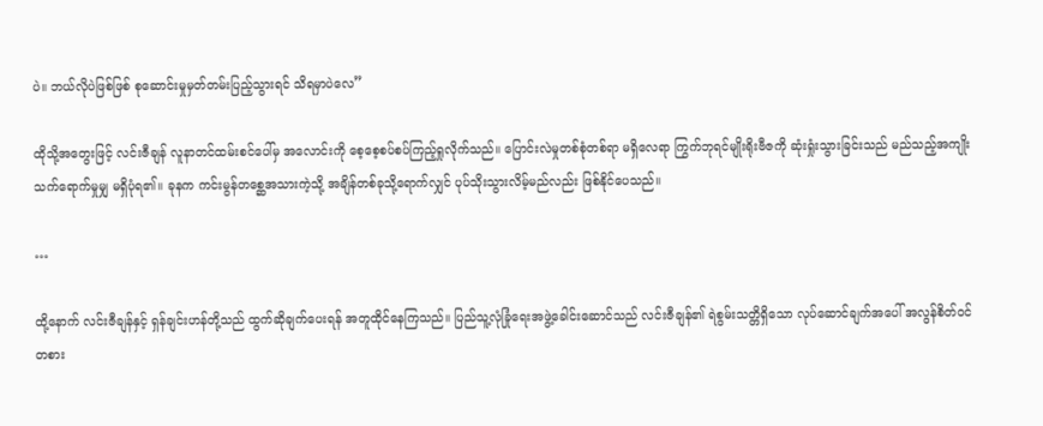ပဲ။ ဘယ်လိုပဲဖြစ်ဖြစ် စုဆောင်းမှုမှတ်တမ်းပြည့်သွားရင် သိရမှာပဲလေ”

ထိုသို့အတွေးဖြင့် လင်းဇီချန် လူနာတင်ထမ်းစင်ပေါ်မှ အလောင်းကို စေ့စေ့စပ်စပ်ကြည့်ရှုလိုက်သည်။ ပြောင်းလဲမှုတစ်စုံတစ်ရာ မရှိလေရာ ကြွက်ဘုရင်မျိုးရိုးဗီဇကို ဆုံးရှုံးသွားခြင်းသည် မည်သည့်အကျိုးသက်ရောက်မှုမျှ မရှိပုံရ၏။ ခုနက ကင်းမွန်တစ္ဆေအသားကဲ့သို့ အချိန်တစ်ခုသို့ရောက်လျှင် ပုပ်သိုးသွားလိမ့်မည်လည်း ဖြစ်နိုင်ပေသည်။

…

ထို့နောက် လင်းဇီချန်နှင့် ရှန်ချင်းဟန်တို့သည် ထွက်ဆိုချက်ပေးရန် အတူထိုင်နေကြသည်။ ပြည်သူ့လုံခြုံရေးအဖွဲ့ခေါင်းဆောင်သည် လင်းဇီချန်၏ ရဲစွမ်းသတ္တိရှိသော လုပ်ဆောင်ချက်အပေါ် အလွန်စိတ်ဝင်တစား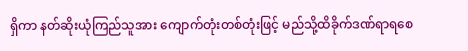ရှိကာ နတ်ဆိုးယုံကြည်သူအား ကျောက်တုံးတစ်တုံးဖြင့် မည်သို့ထိခိုက်ဒဏ်ရာရစေ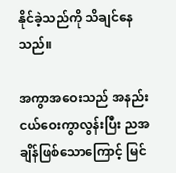နိုင်ခဲ့သည်ကို သိချင်နေသည်။

အကွာအဝေးသည် အနည်းငယ်ဝေးကွာလွန်းပြီး ညအချိန်ဖြစ်သောကြောင့် မြင်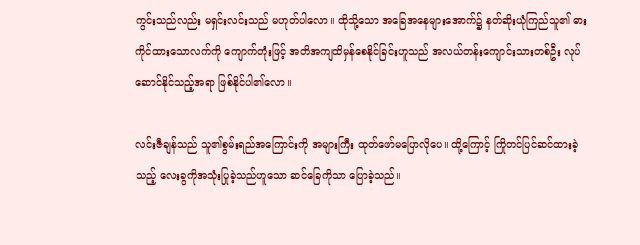ကွင်းသည်လည်း မရှင်းလင်းသည် မဟုတ်ပါလော။ ထိုသို့သော အခြေအနေများအောက်၌ နတ်ဆိုးယုံကြည်သူ၏ ဓားကိုင်ထားသောလက်ကို ကျောက်တုံးဖြင့် အတိအကျထိမှန်စေနိုင်ခြင်းဟူသည် အလယ်တန်းကျောင်းသားတစ်ဦး လုပ်ဆောင်နိုင်သည့်အရာ ဖြစ်နိုင်ပါ၏လော။

လင်းဇီချန်သည် သူ၏စွမ်းရည်အကြောင်းကို အများကြီး ထုတ်ဖော်မပြောလိုပေ။ ထို့ကြောင့် ကြိုတင်ပြင်ဆင်ထားခဲ့သည့် လေးခွကိုအသုံးပြုခဲ့သည်ဟူသော ဆင်ခြေကိုသာ ပြောခဲ့သည်။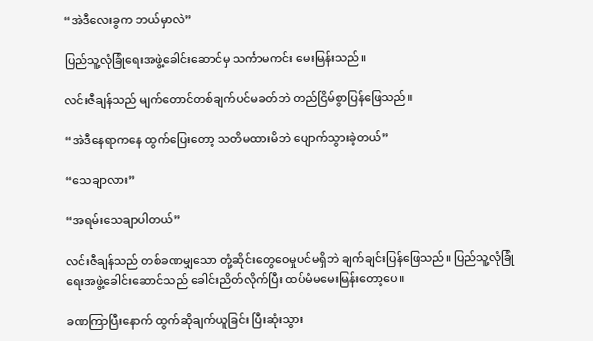“အဲဒီလေးခွက ဘယ်မှာလဲ”

ပြည်သူ့လုံခြုံရေးအဖွဲ့ခေါင်းဆောင်မှ သင်္ကာမကင်း မေးမြန်းသည်။

လင်းဇီချန်သည် မျက်တောင်တစ်ချက်ပင်မခတ်ဘဲ တည်ငြိမ်စွာပြန်ဖြေသည်။

“အဲဒီနေရာကနေ ထွက်ပြေးတော့ သတိမထားမိဘဲ ပျောက်သွားခဲ့တယ်”

“သေချာလား”

“အရမ်းသေချာပါတယ်”

လင်းဇီချန်သည် တစ်ခဏမျှသော တုံ့ဆိုင်းတွေဝေမှုပင်မရှိဘဲ ချက်ချင်းပြန်ဖြေသည်။ ပြည်သူ့လုံခြုံရေးအဖွဲ့ခေါင်းဆောင်သည် ခေါင်းညိတ်လိုက်ပြီး ထပ်မံမမေးမြန်းတော့ပေ။

ခဏကြာပြီးနောက် ထွက်ဆိုချက်ယူခြင်း ပြီးဆုံးသွား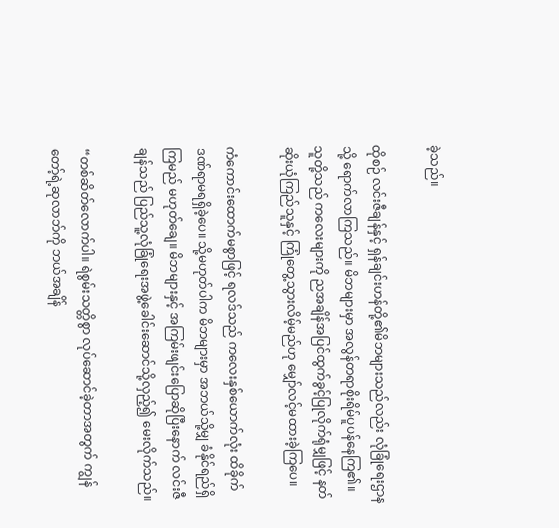ခဲ့သည်။

ထိုစဉ် လင်းဇီချန်နှင့် ရှန်ချင်းဟန်တို့၏မိဘများသည်လည်း လုံခြုံရေးဌာနသို့ ရောက်လာကြသည်။ မိဘများမှာ အလွန်တရာစိုးရိမ်ပူပန်နေကြ၏။ သူတို့သည် ကလေးများကို ညအချိန်အပြင်ထွက်ခွင့်ပြုလိုက်ရုံမျှဖြင့် နတ်ဆိုးယုံကြည်သူနှင့် ကြုံတွေ့သွားလိမ့်မည်ဟု မျှော်လင့်မထားခဲ့ကြပေ။

ကံကောင်းထောက်မစွာဖြင့် ရလဒ်သည် ကလေးနှစ်ယောက်လုံး ထိခိုက်ဒဏ်ရာမရရှိခဲ့ပေ။ သို့မဟုတ်ပါက မိဘများမှာ အဘယ်သို့မျှ ခံနိုင်ရည်ရှိကြမည် မဟုတ်ချေ။ မိဘများနှင့် အကြမ်းဖျင်းပြောဆိုပြီးနောက် လင်းဇီချန်သည် ပြည်သူ့လုံခြုံရေးအဖွဲ့ခေါင်းဆောင်သို့လှည့်၍ မေးလိုက်သည်။

“တစ်ဆိတ်လောက်ပါ။ ရဲစွမ်းသတ္တိစွာ လုပ်ဆောင်ခဲ့တာအတွက် ကျွန်တော့်ရဲ့ဆုလာဘ်ကို ဘယ်အချိန်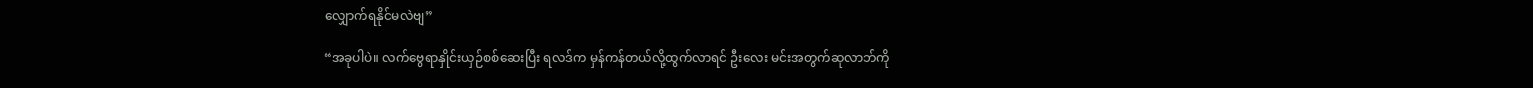လျှောက်ရနိုင်မလဲဗျ”

“အခုပါပဲ။ လက်ဗွေရာနှိုင်းယှဉ်စစ်ဆေးပြီး ရလဒ်က မှန်ကန်တယ်လို့ထွက်လာရင် ဦးလေး မင်းအတွက်ဆုလာဘ်ကို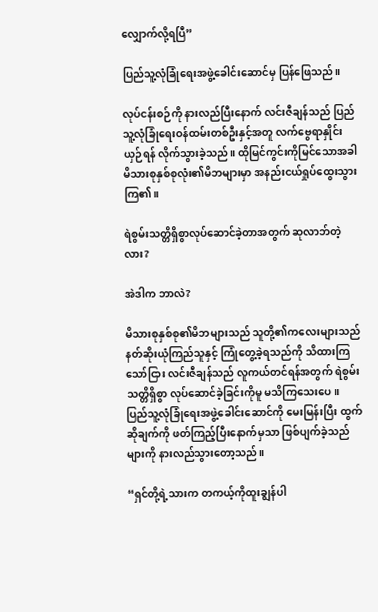လျှောက်လို့ရပြီ”

ပြည်သူ့လုံခြုံရေးအဖွဲ့ခေါင်းဆောင်မှ ပြန်ဖြေသည်။

လုပ်ငန်းစဉ်ကို နားလည်ပြီးနောက် လင်းဇီချန်သည် ပြည်သူ့လုံခြုံရေးဝန်ထမ်းတစ်ဦးနှင့်အတူ လက်ဗွေရာနှိုင်းယှဉ်ရန် လိုက်သွားခဲ့သည်။ ထိုမြင်ကွင်းကိုမြင်သောအခါ မိသားစုနှစ်စုလုံး၏မိဘများမှာ အနည်းငယ်ရှုပ်ထွေးသွားကြ၏။

ရဲစွမ်းသတ္တိရှိစွာလုပ်ဆောင်ခဲ့တာအတွက် ဆုလာဘ်တဲ့လား?

အဲဒါက ဘာလဲ?

မိသားစုနှစ်စု၏မိဘများသည် သူတို့၏ကလေးများသည် နတ်ဆိုးယုံကြည်သူနှင့် ကြုံတွေ့ခဲ့ရသည်ကို သိထားကြသော်ငြား လင်းဇီချန်သည် လူကယ်တင်ရန်အတွက် ရဲစွမ်းသတ္တိရှိစွာ လုပ်ဆောင်ခဲ့ခြင်းကိုမူ မသိကြသေးပေ။ ပြည်သူ့လုံခြုံရေးအဖွဲ့ခေါင်းဆောင်ကို မေးမြန်းပြီး ထွက်ဆိုချက်ကို ဖတ်ကြည့်ပြီးနောက်မှသာ ဖြစ်ပျက်ခဲ့သည်များကို နားလည်သွားတော့သည်။

“ရှင်တို့ရဲ့သားက တကယ့်ကိုထူးချွန်ပါ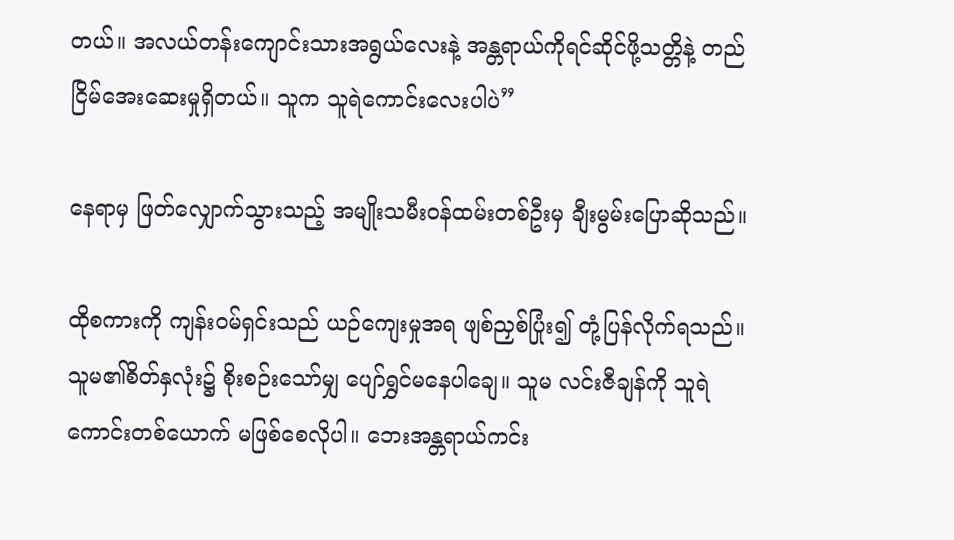တယ်။ အလယ်တန်းကျောင်းသားအရွယ်လေးနဲ့ ‌အန္တရာယ်ကိုရင်ဆိုင်ဖို့သတ္တိနဲ့ တည်ငြိမ်အေးဆေးမှုရှိတယ်။ သူက သူရဲကောင်းလေးပါပဲ”

နေရာမှ ဖြတ်လျှောက်သွားသည့် အမျိုးသမီးဝန်ထမ်းတစ်ဦးမှ ချီးမွမ်းပြောဆိုသည်။

ထိုစကားကို ကျန်းဝမ်ရှင်းသည် ယဉ်ကျေးမှုအရ ဖျစ်ညှစ်ပြုံး၍ တုံ့ပြန်လိုက်ရသည်။ သူမ၏စိတ်နှလုံး၌ စိုးစဉ်းသော်မျှ ပျော်ရွှင်မနေပါချေ။ သူမ လင်းဇီချန်ကို သူရဲကောင်းတစ်ယောက် မဖြစ်စေလိုပါ။ ဘေးအန္တရာယ်ကင်း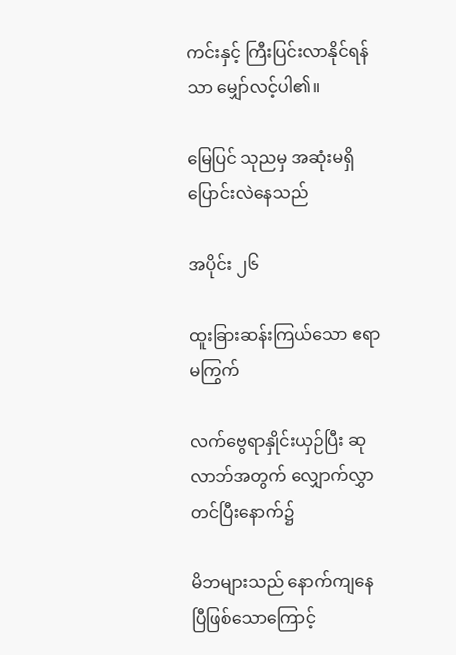ကင်းနှင့် ကြီးပြင်းလာနိုင်ရန်သာ မျှော်လင့်ပါ၏။

မြေပြင် သုညမှ အဆုံးမရှိ ပြောင်းလဲနေသည်

အပိုင်း ၂၆

ထူးခြားဆန်းကြယ်သော ဧရာမကြွက်

လက်ဗွေရာနှိုင်းယှဉ်ပြီး ဆုလာဘ်အတွက် လျှောက်လွှာတင်ပြီးနောက်၌

မိဘများသည် နောက်ကျနေပြီဖြစ်သောကြောင့်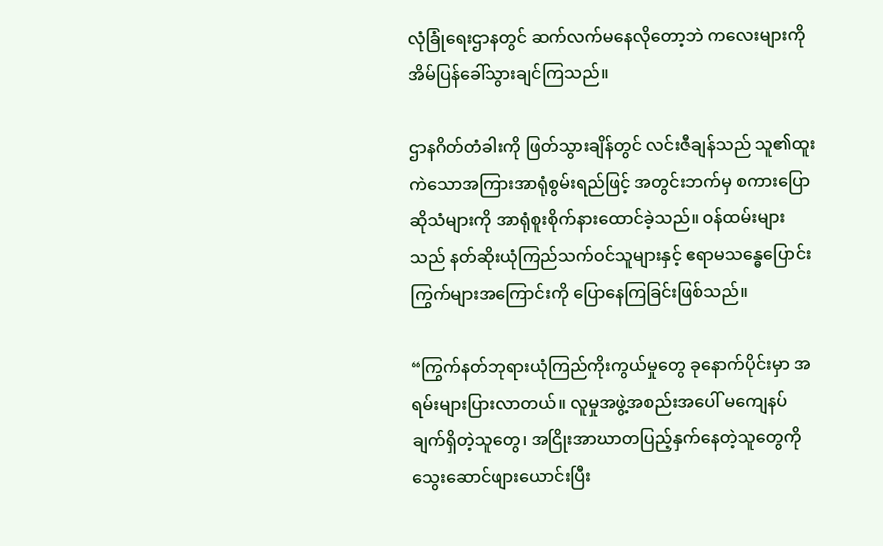လုံခြုံရေးဌာနတွင် ဆက်လက်မနေလိုတော့ဘဲ ကလေးများကို အိမ်ပြန်ခေါ်သွားချင်ကြသည်။

ဌာနဂိတ်တံခါးကို ဖြတ်သွားချိန်တွင် လင်းဇီချန်သည် သူ၏ထူးကဲသောအကြားအာရုံစွမ်းရည်ဖြင့် အတွင်းဘက်မှ စကားပြောဆိုသံများကို အာရုံစူးစိုက်နားထောင်ခဲ့သည်။ ဝန်ထမ်းများသည် နတ်ဆိုးယုံကြည်သက်ဝင်သူများနှင့် ဧရာမသန္ဓေပြောင်းကြွက်များအကြောင်းကို ပြောနေကြခြင်းဖြစ်သည်။

“ကြွက်နတ်ဘုရားယုံကြည်ကိုးကွယ်မှုတွေ ခုနောက်ပိုင်းမှာ အရမ်းများပြားလာတယ်။ လူမှုအဖွဲ့အစည်းအပေါ် မကျေနပ်ချက်ရှိတဲ့သူတွေ၊ အငြိုးအာဃာတပြည့်နှက်နေတဲ့သူတွေကို သွေးဆောင်ဖျားယောင်းပြီး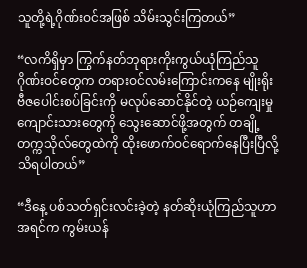သူတို့ရဲ့ဂိုဏ်းဝင်အဖြစ် သိမ်းသွင်းကြတယ်”

“လကိရှိမှာ ကြွက်နတ်ဘုရားကိုးကွယ်ယုံကြည်သူဂိုဏ်းဝင်တွေက တရားဝင်လမ်းကြောင်းကနေ မျိုးရိုးဗီဇပေါင်းစပ်ခြင်းကို မလုပ်ဆောင်နိုင်တဲ့ ယဉ်ကျေးမှုကျောင်းသားတွေကို သွေးဆောင်ဖို့အတွက် တချို့တက္ကသိုလ်တွေထဲကို ထိုးဖောက်ဝင်ရောက်နေပြီးပြီလို့ သိရပါတယ်”

“ဒီနေ့ ပစ်သတ်ရှင်းလင်းခဲ့တဲ့ နတ်ဆိုးယုံကြည်သူဟာ အရင်က ကွမ်းယန်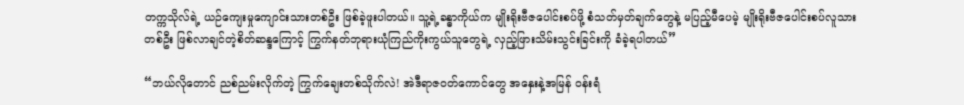တက္ကသိုလ်ရဲ့ ယဉ်ကျေးမှုကျောင်းသားတစ်ဦး ဖြစ်ခဲ့ဖူးပါတယ်။ သူ့ရဲ့ခန္ဓာကိုယ်က မျိုးရိုးဗီဇပေါင်းစပ်ဖို့ စံသတ်မှတ်ချက်တွေနဲ့ မပြည့်မီပေမဲ့ မျိုးရိုးဗီဇပေါင်းစပ်လူသားတစ်ဦး ဖြစ်လာချင်တဲ့စိတ်ဆန္ဒကြောင့် ကြွက်နတ်ဘုရားယုံကြည်ကိုးကွယ်သူတွေရဲ့ လှည့်ဖြားသိမ်းသွင်းခြင်းကို ခံခဲ့ရပါတယ်”

“ဘယ်လိုတောင် ညစ်ညမ်းလိုက်တဲ့ ကြွက်ချေးတစ်သိုက်လဲ! အဲဒီရာဇဝတ်ကောင်တွေ အနှေးနဲ့အမြန် ဝန်းရံ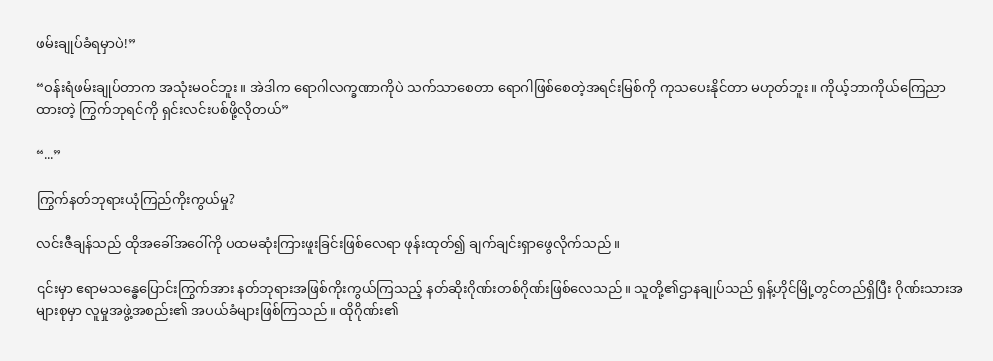ဖမ်းချုပ်ခံရမှာပဲ!”

“ဝန်းရံဖမ်းချုပ်တာက အသုံးမဝင်ဘူး။ အဲဒါက ရောဂါလက္ခဏာကိုပဲ သက်သာစေတာ ရောဂါဖြစ်စေတဲ့အရင်းမြစ်ကို ကုသပေးနိုင်တာ မဟုတ်ဘူး။ ကိုယ့်ဘာကိုယ်ကြေညာထားတဲ့ ကြွက်ဘုရင်ကို ရှင်းလင်းပစ်ဖို့လိုတယ်”

“...”

ကြွက်နတ်ဘုရားယုံကြည်ကိုးကွယ်မှု?

လင်းဇီချန်သည် ထိုအခေါ်အဝေါ်ကို ပထမဆုံးကြားဖူးခြင်းဖြစ်လေရာ ဖုန်းထုတ်၍ ချက်ချင်းရှာဖွေလိုက်သည်။

၎င်းမှာ ဧရာမသန္ဓေပြောင်းကြွက်အား နတ်ဘုရားအဖြစ်ကိုးကွယ်ကြသည့် နတ်ဆိုးဂိုဏ်းတစ်ဂိုဏ်းဖြစ်လေသည်။ သူတို့၏ဌာနချုပ်သည် ရှန့်ဟိုင်မြို့တွင်တည်ရှိပြီး ဂိုဏ်းသားအများစုမှာ လူမှုအဖွဲ့အစည်း၏ အပယ်ခံများဖြစ်ကြသည်။ ထိုဂိုဏ်း၏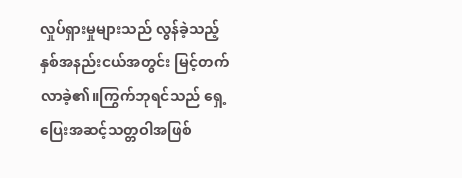လှုပ်ရှားမှုများသည် လွန်ခဲ့သည့်နှစ်အနည်းငယ်အတွင်း မြင့်တက်လာခဲ့၏။ကြွက်ဘုရင်သည် ရှေ့ပြေးအဆင့်သတ္တဝါအဖြစ်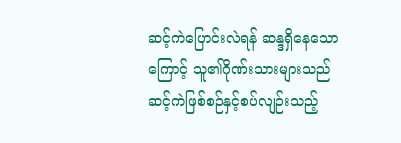ဆင့်ကဲပြောင်းလဲရန် ဆန္ဒရှိနေသောကြောင့် သူ၏ဂိုဏ်းသားများသည် ဆင့်ကဲဖြစ်စဉ်နှင့်စပ်လျဉ်းသည့်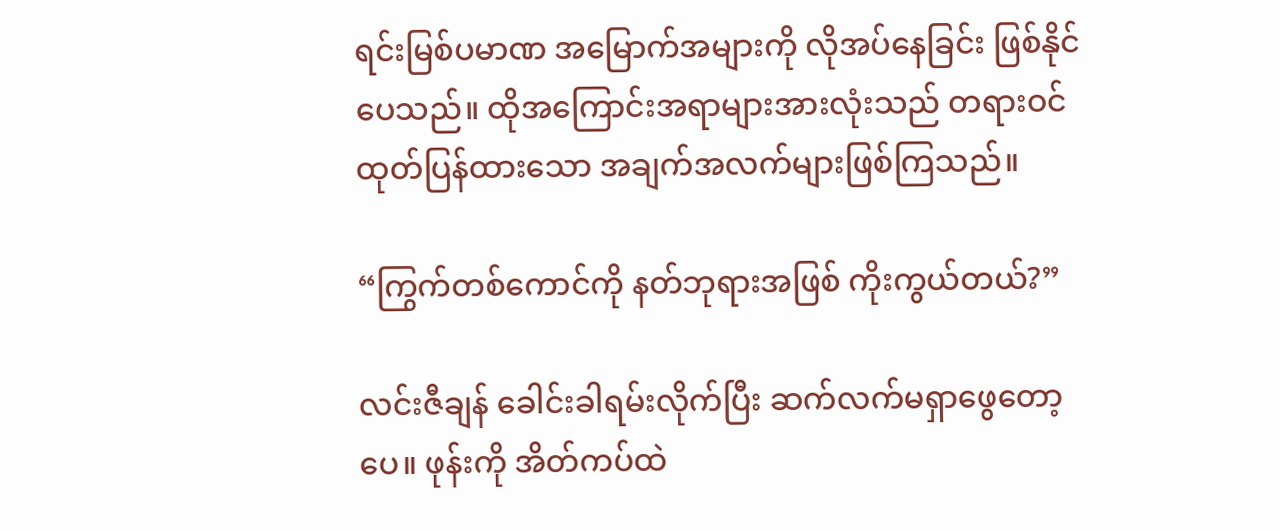ရင်းမြစ်ပမာဏ အမြောက်အများကို လိုအပ်နေခြင်း ဖြစ်နိုင်ပေသည်။ ထိုအကြောင်းအရာများအားလုံးသည် တရားဝင်ထုတ်ပြန်ထားသော အချက်အလက်များဖြစ်ကြသည်။

“ကြွက်တစ်ကောင်ကို နတ်ဘုရားအဖြစ် ကိုးကွယ်တယ်?”

လင်းဇီချန် ခေါင်းခါရမ်းလိုက်ပြီး ဆက်လက်မရှာဖွေတော့ပေ။ ဖုန်းကို အိတ်ကပ်ထဲ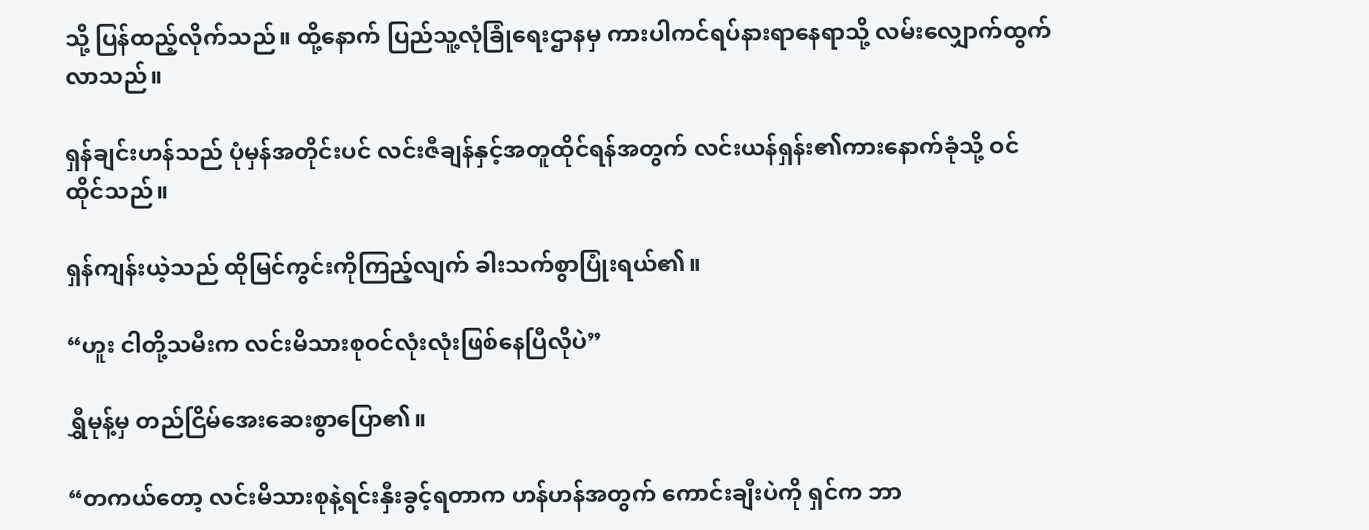သို့ ပြန်ထည့်လိုက်သည်။ ထို့နောက် ပြည်သူ့လုံခြုံရေးဌာနမှ ကားပါကင်ရပ်နားရာနေရာသို့ လမ်းလျှောက်ထွက်လာသည်။

ရှန်ချင်းဟန်သည် ပုံမှန်အတိုင်းပင် လင်းဇီချန်နှင့်အတူထိုင်ရန်အတွက် လင်းယန်ရှန်း၏ကားနောက်ခုံသို့ ဝင်ထိုင်သည်။

ရှန်ကျန်းယဲ့သည် ထိုမြင်ကွင်းကိုကြည့်လျက် ခါးသက်စွာပြုံးရယ်၏။

“ဟူး ငါတို့သမီးက လင်းမိသားစုဝင်လုံးလုံးဖြစ်နေပြီလိုပဲ”

ရွှီမုန့်မှ တည်ငြိမ်အေးဆေးစွာပြော၏။

“တကယ်တော့ လင်းမိသားစုနဲ့ရင်းနှီးခွင့်ရတာက ဟန်ဟန်အတွက် ကောင်းချီးပဲကို ရှင်က ဘာ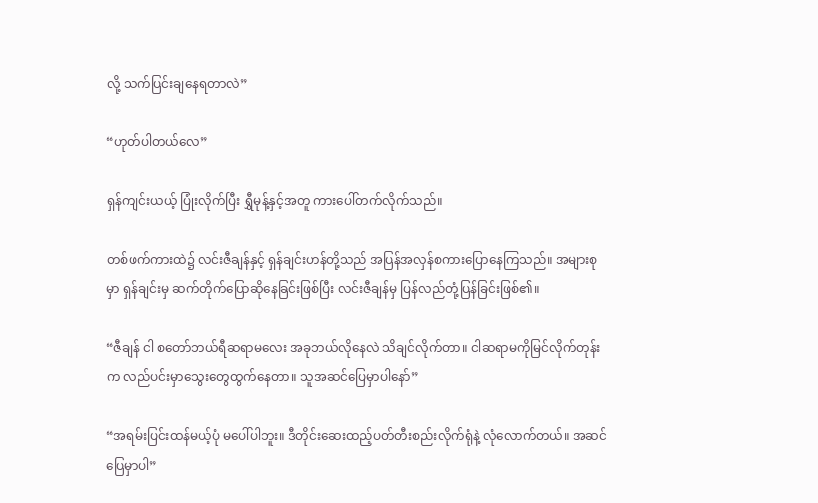လို့ သက်ပြင်းချနေရတာလဲ”

“ဟုတ်ပါတယ်လေ”

ရှန်ကျင်းယယ့် ပြုံးလိုက်ပြီး ရွှီမုန့်နှင့်အတူ ကားပေါ်တက်လိုက်သည်။

တစ်ဖက်ကားထဲ၌ လင်းဇီချန်နှင့် ရှန်ချင်းဟန်တို့သည် အပြန်အလှန်စကားပြောနေကြသည်။ အများစုမှာ ရှန်ချင်းမှ ဆက်တိုက်ပြောဆိုနေခြင်းဖြစ်ပြီး လင်းဇီချန်မှ ပြန်လည်တုံ့ပြန်ခြင်းဖြစ်၏။

“ဇီချန် ငါ စတော်ဘယ်ရီဆရာမလေး အခုဘယ်လိုနေလဲ သိချင်လိုက်တာ။ ငါဆရာမကိုမြင်လိုက်တုန်းက လည်ပင်းမှာသွေးတွေထွက်နေတာ။ သူအဆင်ပြေမှာပါနော်”

“အရမ်းပြင်းထန်မယ့်ပုံ မပေါ်ပါဘူး။ ဒီတိုင်းဆေးထည့်ပတ်တီးစည်းလိုက်ရုံနဲ့ လုံလောက်တယ်။ အဆင်ပြေမှာပါ”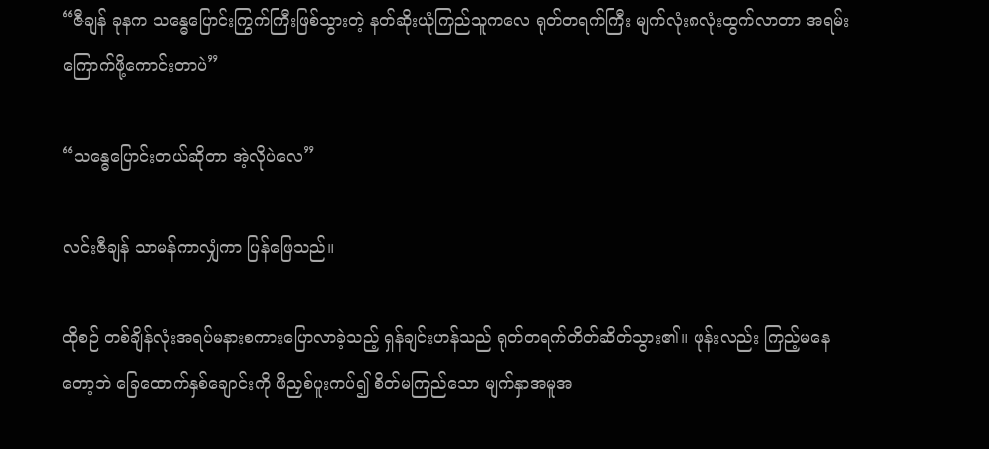“ဇီချန် ခုနက သန္ဓေပြောင်းကြွက်ကြီးဖြစ်သွားတဲ့ နတ်ဆိုးယုံကြည်သူကလေ ရုတ်တရက်ကြီး မျက်လုံး၈လုံးထွက်လာတာ အရမ်းကြောက်ဖို့ကောင်းတာပဲ”

“သန္ဓေပြောင်းတယ်ဆိုတာ အဲ့လိုပဲလေ”

လင်းဇီချန် သာမန်ကာလျှံကာ ပြန်ဖြေသည်။

ထိုစဉ် တစ်ချိန်လုံးအရပ်မနားစကားပြောလာခဲ့သည့် ရှန်ချင်းဟန်သည် ရုတ်တရက်တိတ်ဆိတ်သွား၏။ ဖုန်းလည်း ကြည့်မနေတော့ဘဲ ခြေထောက်နှစ်ချောင်းကို ဖိညှစ်ပူးကပ်၍ စိတ်မကြည်သော မျက်နှာအမူအ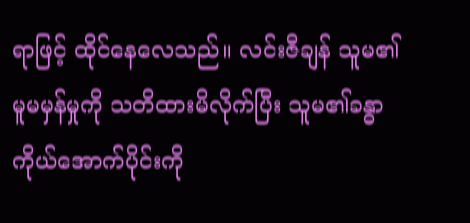ရာဖြင့် ထိုင်နေလေသည်။ လင်းဇီချန် သူမ၏မူမမှန်မှုကို သတိထားမိလိုက်ပြီး သူမ၏ခန္ဓာကိုယ်အောက်ပိုင်းကို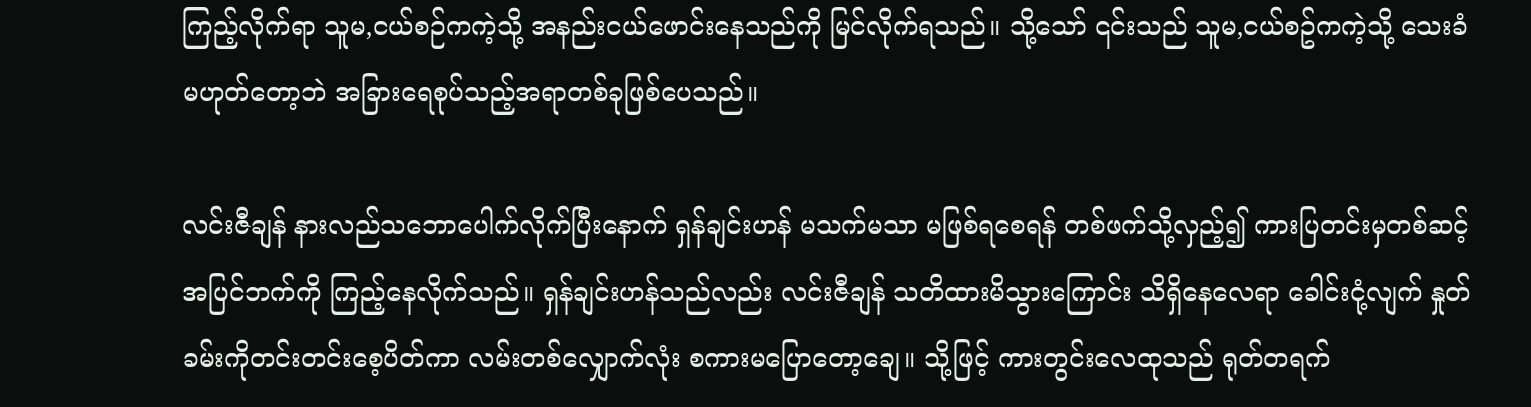ကြည့်လိုက်ရာ သူမ,ငယ်စဉ်ကကဲ့သို့ အနည်းငယ်ဖောင်းနေသည်ကို မြင်လိုက်ရသည်။ သို့သော် ၎င်းသည် သူမ,ငယ်စဥ်ကကဲ့သို့ သေးခံမဟုတ်တော့ဘဲ အခြားရေစုပ်သည့်အရာတစ်ခုဖြစ်ပေသည်။

လင်းဇီချန် နားလည်သဘောပေါက်လိုက်ပြီးနောက် ရှန်ချင်းဟန် မသက်မသာ မဖြစ်ရစေရန် တစ်ဖက်သို့လှည့်၍ ကားပြတင်းမှတစ်ဆင့် အပြင်ဘက်ကို ကြည့်နေလိုက်သည်။ ရှန်ချင်းဟန်သည်လည်း လင်းဇီချန် သတိထားမိသွားကြောင်း သိရှိနေလေရာ ခေါင်းငုံ့လျက် နှုတ်ခမ်းကိုတင်းတင်းစေ့ပိတ်ကာ လမ်းတစ်လျှောက်လုံး စကားမပြောတော့ချေ။ သို့ဖြင့် ကားတွင်းလေထုသည် ရုတ်တရက်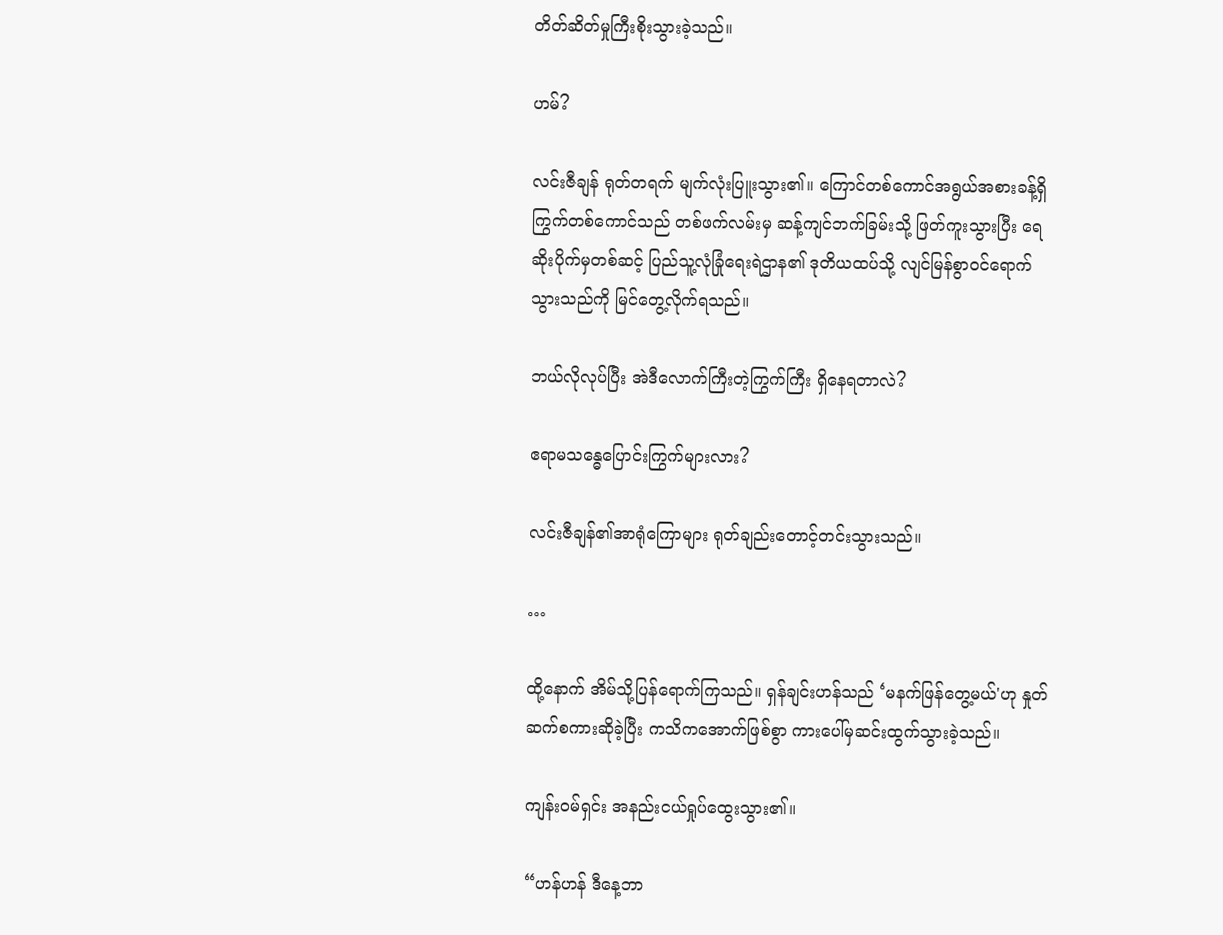တိတ်ဆိတ်မှုကြီးစိုးသွားခဲ့သည်။

ဟမ်?

လင်းဇီချန် ရုတ်တရက် မျက်လုံးပြူးသွား၏။ ကြောင်တစ်ကောင်အရွယ်အစားခန့်ရှိ ကြွက်‌တစ်ကောင်သည် တစ်ဖက်လမ်းမှ ဆန့်ကျင်ဘက်ခြမ်းသို့ ဖြတ်ကူးသွားပြီး ရေဆိုးပိုက်မှတစ်ဆင့် ပြည်သူ့လုံခြုံရေးရဲဌာန၏ ဒုတိယထပ်သို့ လျင်မြန်စွာဝင်ရောက်သွားသည်ကို မြင်တွေ့လိုက်ရသည်။

ဘယ်လိုလုပ်ပြီး အဲဒီလောက်ကြီးတဲ့ကြွက်ကြီး ရှိနေရတာလဲ?

ဧရာမသန္ဓေပြောင်းကြွက်များလား?

လင်းဇီချန်၏အာရုံကြောများ ရုတ်ချည်းတောင့်တင်းသွားသည်။

…

ထို့နောက် အိမ်သို့ပြန်ရောက်ကြသည်။ ရှန်ချင်းဟန်သည် ‘မနက်ဖြန်တွေ့မယ်'ဟု နှုတ်ဆက်စကားဆိုခဲ့ပြီး ကသိကအောက်ဖြစ်စွာ ကားပေါ်မှဆင်းထွက်သွားခဲ့သည်။

ကျန်းဝမ်ရှင်း အနည်းငယ်ရှုပ်ထွေးသွား၏။

“ဟန်ဟန် ဒီနေ့ဘာ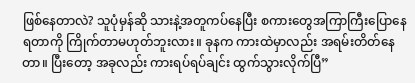ဖြစ်နေတာလဲ? သူပုံမှန်ဆို သားနဲ့အတူကပ်နေပြီး စကားတွေအကြာကြီးပြောနေရတာကို ကြိုက်တာမဟုတ်ဘူးလား။ ခုနက ကားထဲမှာလည်း အရမ်းတိတ်နေတာ။ ပြီးတော့ အခုလည်း ကားရပ်ရပ်ချင်း ထွက်သွားလိုက်ပြီ”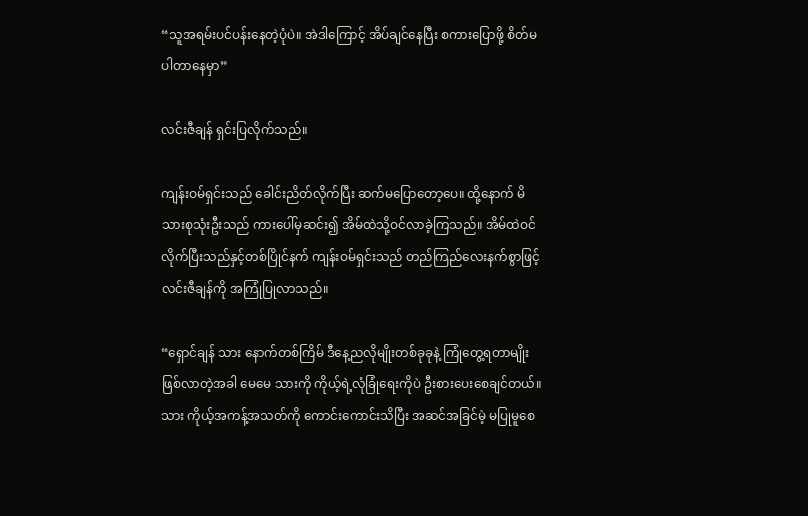“သူအရမ်းပင်ပန်းနေတဲ့ပုံပဲ။ အဲဒါကြောင့် အိပ်ချင်နေပြီး စကားပြောဖို့ စိတ်မပါတာနေမှာ”

လင်းဇီချန် ရှင်းပြလိုက်သည်။

ကျန်းဝမ်ရှင်းသည် ခေါင်းညိတ်လိုက်ပြီး ဆက်မပြောတော့ပေ။ ထို့နောက် မိသားစုသုံးဦးသည် ကားပေါ်မှဆင်း၍ အိမ်ထဲသို့ဝင်လာခဲ့ကြသည်။ အိမ်ထဲဝင်လိုက်ပြီးသည်နှင့်တစ်ပြိုင်နက် ကျန်းဝမ်ရှင်းသည် တည်ကြည်လေးနက်စွာဖြင့် လင်းဇီချန်ကို အကြုံပြုလာသည်။

“ရှောင်ချန် သား နောက်တစ်ကြိမ် ဒီနေ့ညလိုမျိုးတစ်ခုခုနဲ့ ကြုံတွေ့ရတာမျိုး ဖြစ်လာတဲ့အခါ မေမေ သားကို ကိုယ့်ရဲ့လုံခြုံရေးကိုပဲ ဦးစားပေးစေချင်တယ်။ သား ကိုယ့်အကန့်အသတ်ကို ကောင်းကောင်းသိပြီး အဆင်အခြင်မဲ့ မပြုမူစေ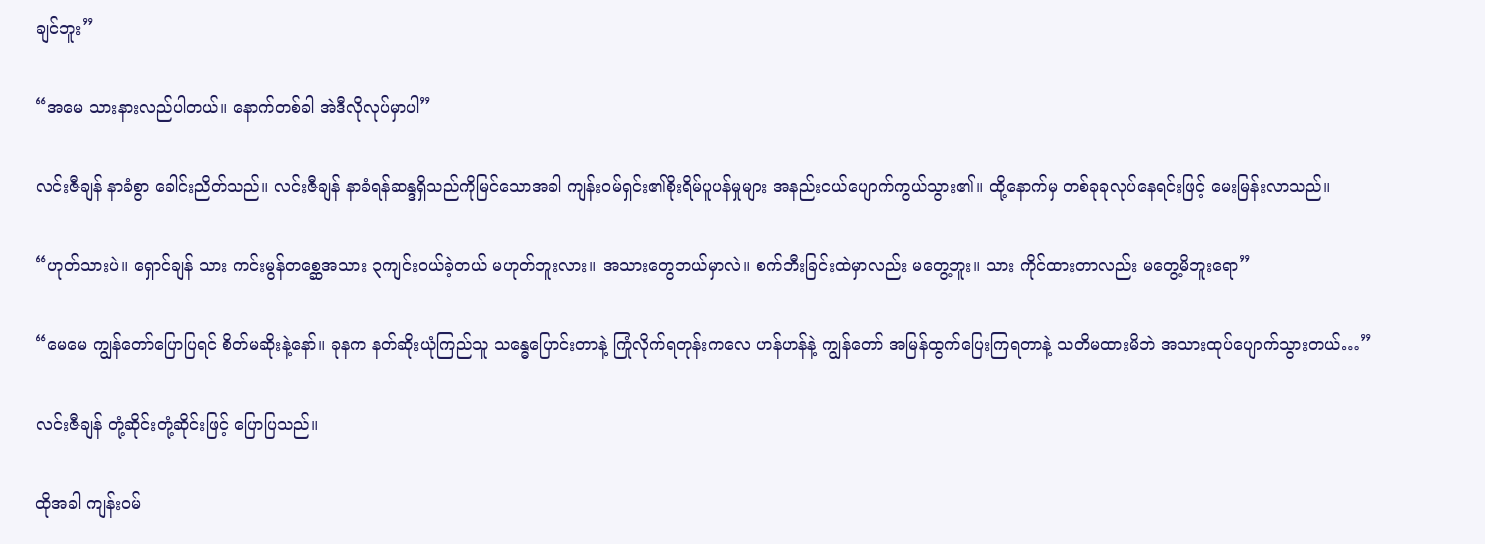ချင်ဘူး”

“အမေ သားနားလည်ပါတယ်။ နောက်တစ်ခါ အဲဒီလိုလုပ်မှာပါ”

လင်းဇီချန် နာခံစွာ ခေါင်းညိတ်သည်။ လင်းဇီချန် နာခံရန်ဆန္ဒရှိသည်ကိုမြင်သောအခါ ကျန်းဝမ်ရှင်း၏စိုးရိမ်ပူပန်မှုများ အနည်းငယ်ပျောက်ကွယ်သွား၏။ ထို့နောက်မှ တစ်ခုခုလုပ်နေရင်းဖြင့် မေးမြန်းလာသည်။

“ဟုတ်သားပဲ။ ရှောင်ချန် သား ကင်းမွန်တစ္ဆေအသား ၃ကျင်းဝယ်ခဲ့တယ် မဟုတ်ဘူးလား။ အသားတွေဘယ်မှာလဲ။ စက်ဘီးခြင်းထဲမှာလည်း မတွေ့ဘူး။ သား ကိုင်ထားတာလည်း မတွေ့မိဘူးရော”

“မေမေ ကျွန်တော်ပြောပြရင် စိတ်မဆိုးနဲ့နော်။ ခုနက နတ်ဆိုးယုံကြည်သူ သန္ဓေပြောင်းတာနဲ့ ကြုံလိုက်ရတုန်းကလေ ဟန်ဟန်နဲ့ ကျွန်တော် အမြန်ထွက်ပြေးကြရတာနဲ့ သတိမထားမိဘဲ အသားထုပ်ပျောက်သွားတယ်…”

လင်းဇီချန် တုံ့ဆိုင်းတုံ့ဆိုင်းဖြင့် ပြောပြသည်။

ထိုအခါ ကျန်းဝမ်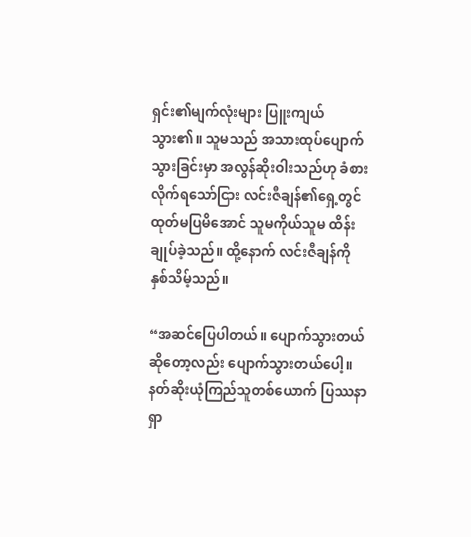ရှင်း၏မျက်လုံးများ ပြူးကျယ်သွား၏။ သူမသည် အသားထုပ်ပျောက်သွားခြင်းမှာ အလွန်ဆိုးဝါးသည်ဟု ခံစားလိုက်ရသော်ငြား လင်းဇီချန်၏ရှေ့တွင် ထုတ်မပြမိအောင် သူမကိုယ်သူမ ထိန်းချုပ်ခဲ့သည်။ ထို့နောက် လင်းဇီချန်ကို နှစ်သိမ့်သည်။

“အဆင်ပြေပါတယ်။ ပျောက်သွားတယ်ဆိုတော့လည်း ပျောက်သွားတယ်ပေါ့။ နတ်ဆိုးယုံကြည်သူတစ်ယောက် ပြဿနာရှာ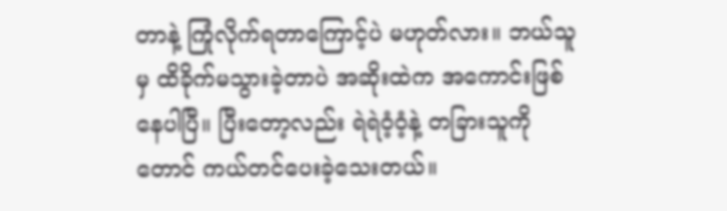တာနဲ့ ကြုံလိုက်ရတာကြောင့်ပဲ မဟုတ်လား။ ဘယ်သူမှ ထိခိုက်မသွားခဲ့တာပဲ အဆိုးထဲက အကောင်းဖြစ်နေပါပြီ။ ပြီးတော့လည်း ရဲရဲဝံ့ဝံ့နဲ့ တခြားသူကိုတောင် ကယ်တင်ပေးခဲ့သေးတယ်။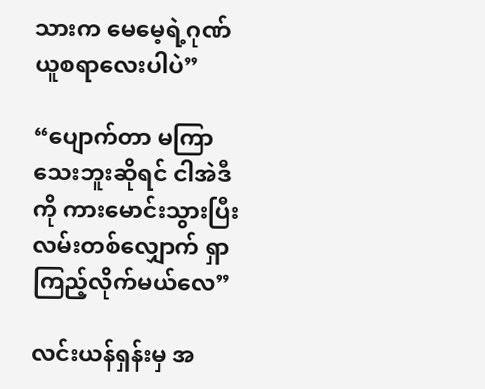သားက မေမေ့ရဲ့ဂုဏ်ယူစရာလေးပါပဲ”

“ပျောက်တာ မကြာသေးဘူးဆိုရင် ငါအဲဒီကို ကားမောင်းသွားပြီး လမ်းတစ်လျှောက် ရှာကြည့်လိုက်မယ်လေ”

လင်းယန်ရှန်းမှ အ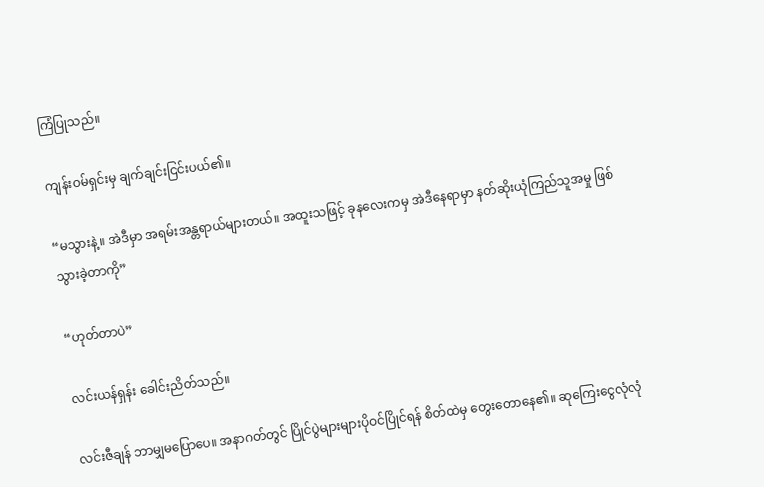ကြံပြုသည်။

ကျန်းဝမ်ရှင်းမှ ချက်ချင်းငြင်းပယ်၏။

“မသွားနဲ့။ အဲဒီမှာ အရမ်းအန္တရာယ်များတယ်။ အထူးသဖြင့် ခုနလေးကမှ အဲဒီနေရာမှာ နတ်ဆိုးယုံကြည်သူအမှု ဖြစ်သွားခဲ့တာကို”

“ဟုတ်တာပဲ”

လင်းယန်ရှန်း ခေါင်းညိတ်သည်။

လင်းဇီချန် ဘာမျှမပြောပေ။ အနာဂတ်တွင် ပြိုင်ပွဲများများပိုဝင်ပြိုင်ရန် စိတ်ထဲမှ တွေးတောနေ၏။ ဆုကြေးငွေလုံလုံ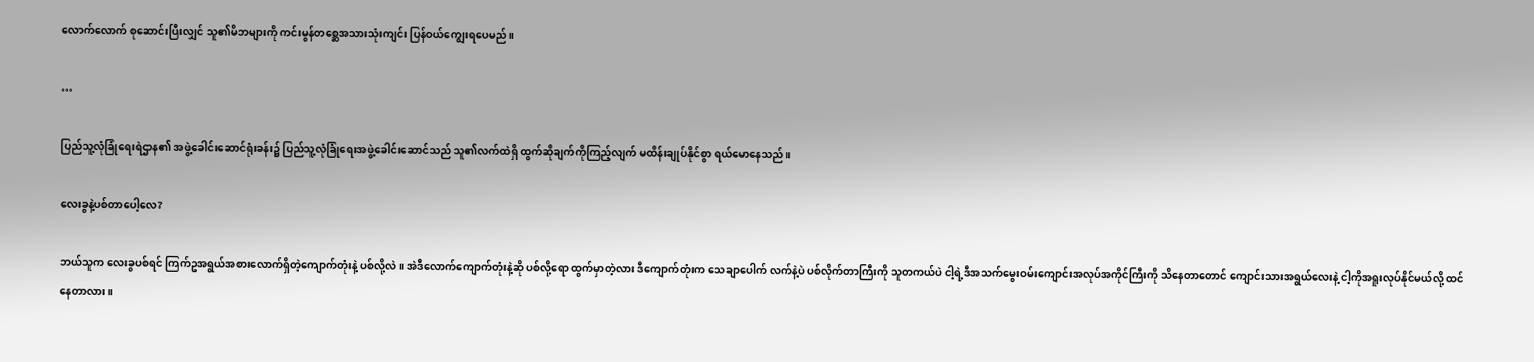လောက်လောက် စုဆောင်းပြီးလျှင် သူ၏မိဘများကို ကင်းမွန်တစ္ဆေအသားသုံးကျင်း ပြန်ဝယ်ကျွေးရပေမည်။

…

ပြည်သူ့လုံခြုံရေးရဲဌာန၏ အဖွဲ့ခေါင်းဆောင်ရုံးခန်း၌ ပြည်သူ့လုံခြုံရေးအဖွဲ့ခေါင်းဆောင်သည် သူ၏လက်ထဲရှိ ထွက်ဆိုချက်ကိုကြည့်လျက် မထိန်းချုပ်နိုင်စွာ ရယ်မောနေသည်။

လေးခွနဲ့ပစ်တာပေါ့လေ?

ဘယ်သူက လေးခွပစ်ရင် ကြက်ဥအရွယ်အစားလောက်ရှိတဲ့ကျောက်တုံးနဲ့ ပစ်လို့လဲ။ အဲဒီလောက်ကျောက်တုံးနဲ့ဆို ပစ်လို့ရော ထွက်မှာတဲ့လား ဒီကျောက်တုံးက သေချာပေါက် လက်နဲ့ပဲ ပစ်လိုက်တာကြီးကို သူတကယ်ပဲ ငါ့ရဲ့ဒီအသက်မွေးဝမ်းကျောင်းအလုပ်အကိုင်ကြီးကို သိနေ‌တာတောင် ကျောင်းသားအရွယ်လေးနဲ့ ငါ့ကိုအရူးလုပ်နိုင်မယ်လို့ ထင်နေတာလား။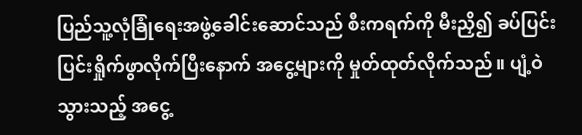ပြည်သူ့လုံခြုံရေးအဖွဲ့ခေါင်းဆောင်သည် စီးကရက်ကို မီးညှိ၍ ခပ်ပြင်းပြင်းရှိုက်ဖွာလိုက်ပြီးနောက် အငွေ့များကို မှုတ်ထုတ်လိုက်သည်။ ပျံ့ဝဲသွားသည့် အငွေ့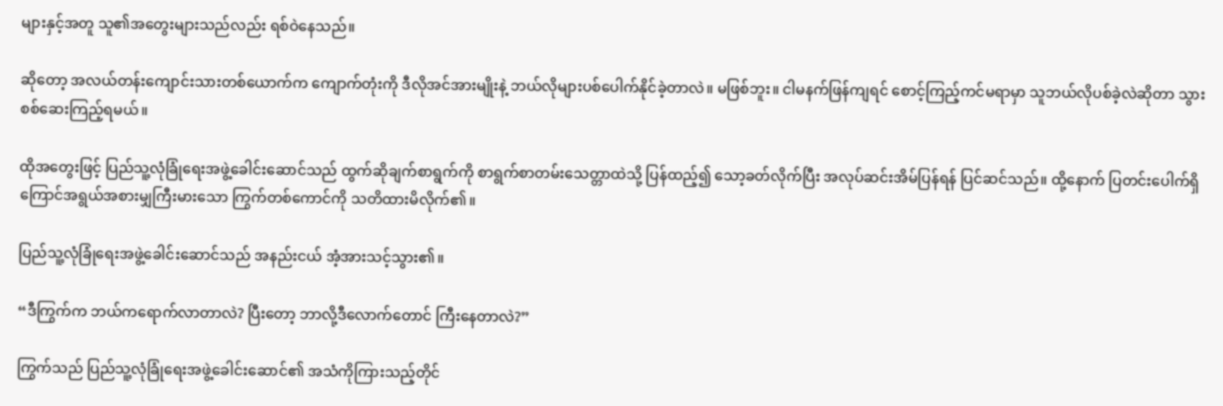များနှင့်အတူ သူ၏အတွေးများသည်လည်း ရစ်ဝဲနေသည်။

ဆိုတော့ ‌အလယ်တန်းကျောင်းသားတစ်ယောက်က ကျောက်တုံးကို ဒီလိုအင်အားမျိုးနဲ့ ဘယ်လိုများပစ်ပေါက်နိုင်ခဲ့တာလဲ။ မဖြစ်ဘူး။ ငါမနက်ဖြန်ကျရင် စောင့်ကြည့်ကင်မရာမှာ သူဘယ်လိုပစ်ခဲ့လဲဆိုတာ သွားစစ်ဆေးကြည့်ရမယ်။

ထိုအတွေးဖြင့် ပြည်သူ့လုံခြုံရေးအဖွဲ့ခေါင်းဆောင်သည် ထွက်ဆိုချက်စာရွက်ကို စာရွက်စာတမ်းသေတ္တာထဲသို့ ပြန်ထည့်၍ သော့ခတ်လိုက်ပြီး အလုပ်ဆင်းအိမ်ပြန်ရန် ပြင်ဆင်သည်။ ထို့နောက် ပြတင်းပေါက်ရှိ ကြောင်အရွယ်အစားမျှကြီးမားသော ကြွက်တစ်ကောင်ကို သတိထားမိလိုက်၏။

ပြည်သူ့လုံခြုံရေးအဖွဲ့ခေါင်းဆောင်သည် အနည်းငယ် အံ့အားသင့်သွား၏။

“ဒီကြွက်က ဘယ်ကရောက်လာတာလဲ? ပြီးတော့ ဘာလို့ဒီလောက်တောင် ကြီးနေတာလဲ?”

ကြွက်သည် ပြည်သူ့လုံခြုံရေးအဖွဲ့ခေါင်းဆောင်၏ အသံကိုကြားသည့်တိုင်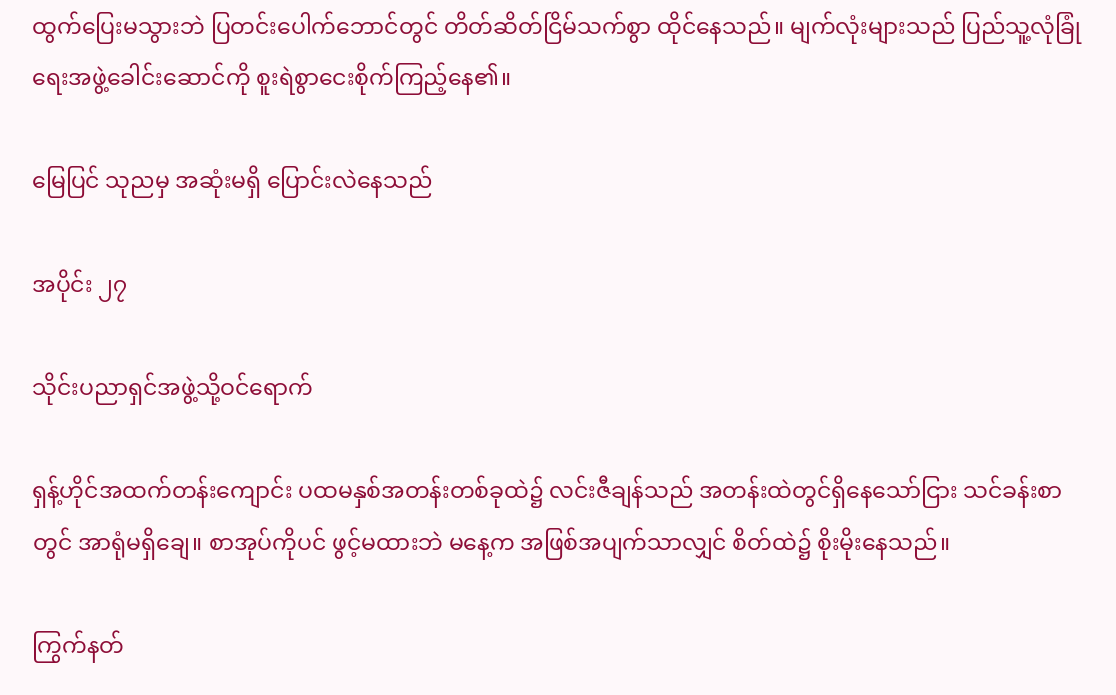ထွက်ပြေးမသွားဘဲ ပြတင်းပေါက်ဘောင်တွင် တိတ်ဆိတ်ငြိမ်သက်စွာ ထိုင်နေသည်။ မျက်လုံးများသည် ပြည်သူ့လုံခြုံရေးအဖွဲ့ခေါင်းဆောင်ကို စူးရဲစွာငေးစိုက်ကြည့်နေ၏။

မြေပြင် သုညမှ အဆုံးမရှိ ပြောင်းလဲနေသည်

အပိုင်း ၂၇

သိုင်းပညာရှင်အဖွဲ့သို့ဝင်ရောက်

ရှန့်ဟိုင်အထက်တန်းကျောင်း ပထမနှစ်အတန်းတစ်ခုထဲ၌ လင်းဇီချန်သည် အတန်းထဲတွင်ရှိနေသော်ငြား သင်ခန်းစာတွင် အာရုံမရှိချေ။ စာအုပ်ကိုပင် ဖွင့်မထားဘဲ မနေ့က အဖြစ်အပျက်သာလျှင် စိတ်ထဲ၌ စိုးမိုးနေသည်။

ကြွက်နတ်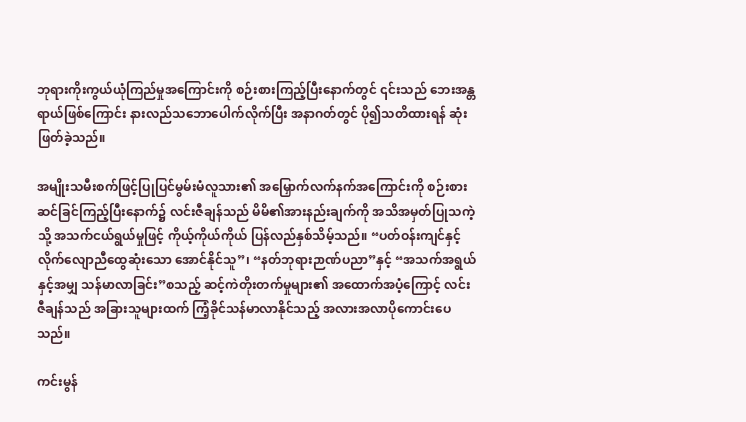ဘုရားကိုးကွယ်ယုံကြည်မှုအကြောင်းကို စဉ်းစားကြည့်ပြီးနောက်တွင် ၎င်းသည် ဘေးအန္တရာယ်ဖြစ်ကြောင်း နားလည်သဘောပေါက်လိုက်ပြီး အနာဂတ်တွင် ပို၍သတိထားရန် ဆုံးဖြတ်ခဲ့သည်။

အမျိုးသမီးစက်ဖြင့်ပြုပြင်မွမ်းမံလူသား၏ အမြှောက်လက်နက်အကြောင်းကို စဉ်းစားဆင်ခြင်ကြည့်ပြီးနောက်၌ လင်းဇီချန်သည် မိမိ၏အားနည်းချက်ကို အသိအမှတ်ပြုသကဲ့သို့ အသက်ငယ်ရွယ်မှုဖြင့် ကိုယ့်ကိုယ်ကိုယ် ပြန်လည်နှစ်သိမ့်သည်။ “ပတ်ဝန်းကျင်နှင့် လိုက်လျောညီထွေဆုံးသော အောင်နိုင်သူ”၊ “နတ်ဘုရားဉာဏ်ပညာ”နှင့် “အသက်အရွယ်နှင့်အမျှ သန်မာလာခြင်း”စ‌သည့် ဆင့်ကဲတိုးတက်မှုများ၏ အထောက်အပံ့ကြောင့် လင်းဇီချန်သည် အခြားသူများထက် ကြံ့ခိုင်သန်မာလာနိုင်သည့် အလားအလာပိုကောင်းပေသည်။

ကင်းမွန်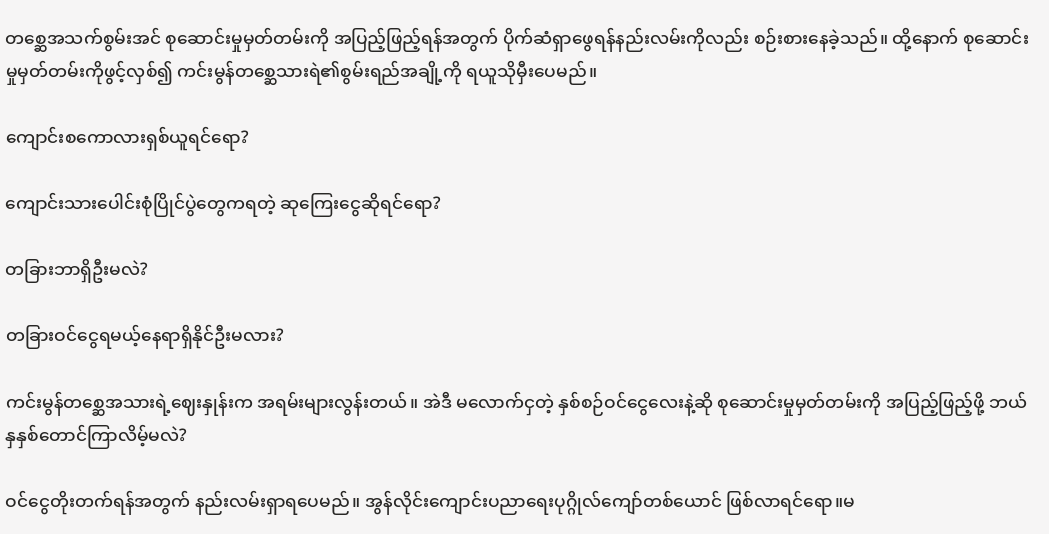တစ္ဆေအသက်စွမ်းအင် စုဆောင်းမှုမှတ်တမ်းကို အပြည့်ဖြည့်ရန်အတွက် ပိုက်ဆံရှာဖွေရန်နည်းလမ်းကိုလည်း စဉ်းစားနေခဲ့သည်။ ထို့နောက် စုဆောင်းမှုမှတ်တမ်းကိုဖွင့်လှစ်၍ ကင်းမွန်တစ္ဆေသားရဲ၏စွမ်းရည်အချို့ကို ရယူသိုမှီးပေမည်။

ကျောင်းစကောလားရှစ်ယူရင်ရော?

ကျောင်းသားပေါင်းစုံပြိုင်ပွဲတွေကရတဲ့ ဆုကြေးငွေဆိုရင်ရော?

တခြားဘာရှိဦးမလဲ?

တခြားဝင်ငွေရမယ့်နေရာရှိနိုင်ဦးမလား?

ကင်းမွန်တစ္ဆေအသားရဲ့ဈေးနှုန်းက အရမ်းများလွန်းတယ်။ အဲဒီ မလောက်ငှတဲ့ နှစ်စဉ်ဝင်ငွေလေးနဲ့ဆို စုဆောင်းမှုမှတ်တမ်းကို အပြည့်ဖြည့်ဖို့ ဘယ်နှနှစ်တောင်ကြာလိမ့်မလဲ?

ဝင်ငွေတိုးတက်ရန်အတွက် နည်းလမ်းရှာရပေမည်။ အွန်လိုင်းကျောင်းပညာရေးပုဂ္ဂိုလ်ကျော်တစ်ယောင် ဖြစ်လာရင်ရော။မ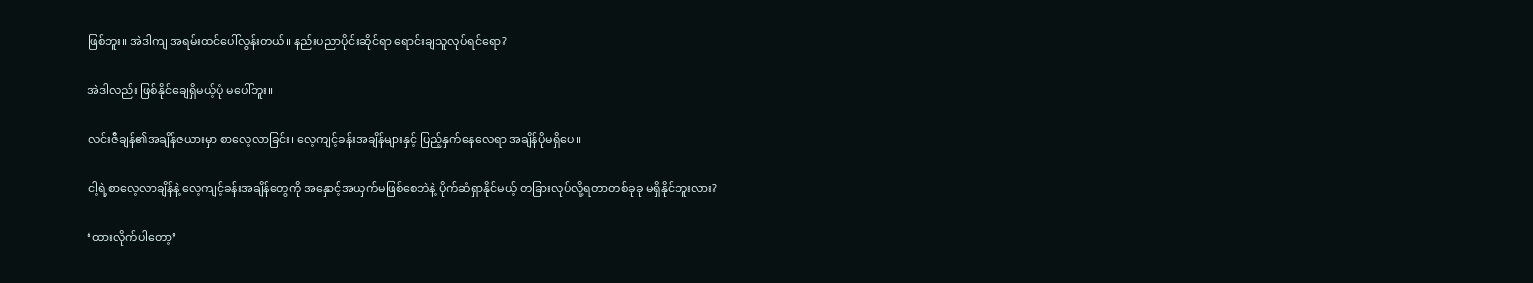ဖြစ်ဘူး။ အဲဒါကျ အရမ်းထင်ပေါ်လွန်းတယ်။ နည်းပညာပိုင်းဆိုင်ရာ ရောင်းချသူလုပ်ရင်ရော?

အဲဒါလည်း ဖြစ်နိုင်ချေရှိမယ့်ပုံ မပေါ်ဘူး။

လင်းဇီချန်၏အချိန်ဇယားမှာ စာလေ့လာခြင်း၊ လေ့ကျင့်ခန်းအချိန်များနှင့် ပြည့်နှက်နေလေရာ အချိန်ပိုမရှိပေ။

ငါ့ရဲ့စာလေ့လာချိန်နဲ့ လေ့ကျင့်ခန်းအချိန်တွေကို အနှောင့်အယှက်မဖြစ်စေဘဲနဲ့ ပိုက်ဆံရှာနိုင်မယ့် တခြားလုပ်လို့ရတာတစ်ခုခု မရှိနိုင်ဘူးလား?

‘ထားလိုက်ပါတော့’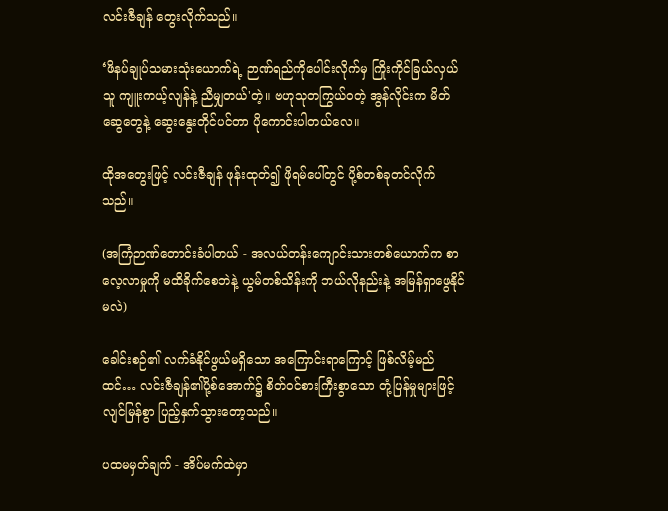လင်းဇီချန် တွေးလိုက်သည်။

‘ဖိနပ်ချုပ်သမားသုံးယောက်ရဲ့ ဉာဏ်ရည်ကိုပေါင်းလိုက်မှ ကြိုးကိုင်ခြယ်လှယ်သူ ကျူးကယ့်လျန်နဲ့ ညီမျှတယ်'တဲ့။ ဗဟုသုတကြွယ်ဝတဲ့ အွန်လိုင်းက မိတ်ဆွေတွေနဲ့ ဆွေးနွေးတိုင်ပင်တာ ပိုကောင်းပါတယ်လေ။

ထိုအတွေးဖြင့် လင်းဇီချန် ဖုန်းထုတ်၍ ဖိုရမ်ပေါ်တွင် ပို့စ်တစ်ခုတင်လိုက်သည်။

(အကြံဉာဏ်တောင်းခံပါတယ် - အလယ်တန်းကျောင်းသားတစ်ယောက်က စာလေ့လာမှုကို မထိခိုက်စေဘဲနဲ့ ယွမ်တစ်သိန်းကို ဘယ်လိုနည်းနဲ့ အမြန်ရှာဖွေနိုင်မလဲ)

ခေါင်းစဉ်၏ လက်ခံနိုင်ဖွယ်မရှိသော အကြောင်းရာကြောင့် ဖြစ်လိမ့်မည်ထင်… လင်းဇီချန်၏ပို့စ်အောက်၌ စိတ်ဝင်စားကြီးစွာသော တုံ့ပြန်မှုများဖြင့် လျင်မြန်စွာ ပြည့်နှက်သွားတော့သည်။

ပထမမှတ်ချက် - အိပ်မက်ထဲမှာ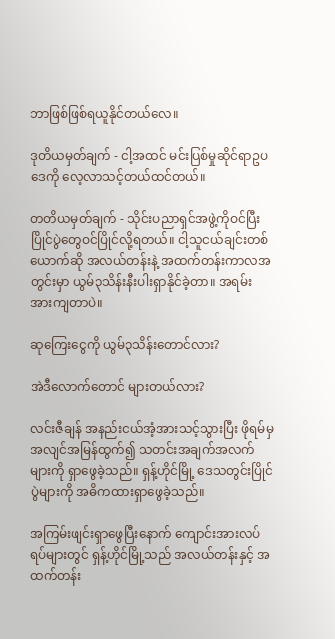ဘာဖြစ်ဖြစ်ရယူနိုင်တယ်လေ။

ဒုတိယမှတ်ချက် - ငါ့အထင် မင်းပြစ်မှုဆိုင်ရာဥပဒေကို လေ့လာသင့်တယ်ထင်တယ်။

တတိယမှတ်ချက် - သိုင်းပညာရှင်အဖွဲ့ကိုဝင်ပြီး ပြိုင်ပွဲတွေဝင်ပြိုင်လို့ရတယ်။ ငါ့သူငယ်ချင်းတစ်ယောက်ဆို အလယ်တန်းနဲ့ အထက်တန်းကာလအတွင်းမှာ ယွမ်၃သိန်းနီးပါးရှာနိုင်ခဲ့တာ။ အရမ်းအားကျတာပဲ။

ဆုကြေးငွေကို ယွမ်၃သိန်းတောင်လား?

အဲဒီလောက်တောင် များတယ်လား?

လင်းဇီချန် အနည်းငယ်အံ့အားသင့်သွားပြီး ဖိုရမ်မှ အလျင်အမြန်ထွက်၍ သတင်းအချက်အလက်များကို ရှာဖွေခဲ့သည်။ ရှန့်ဟိုင်မြို့ ဒေသတွင်းပြိုင်ပွဲများကို အဓိကထားရှာဖွေခဲ့သည်။

အကြမ်းဖျင်းရှာဖွေပြီးနောက် ကျောင်းအားလပ်ရပ်များတွင် ရှန့်ဟိုင်မြို့သည် အလယ်တန်းနှင့် အထက်တန်း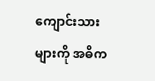ကျောင်းသားများကို အဓိက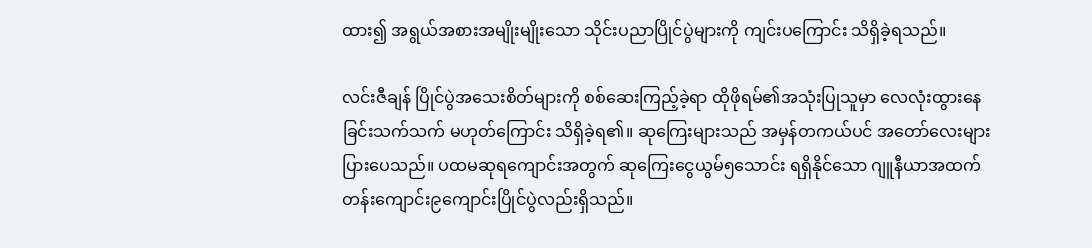ထား၍ အရွယ်အစားအမျိုးမျိုးသော သိုင်းပညာပြိုင်ပွဲများကို ကျင်းပကြောင်း သိရှိခဲ့ရသည်။

လင်းဇီချန် ပြိုင်ပွဲအသေးစိတ်များကို စစ်ဆေးကြည့်ခဲ့ရာ ထိုဖိုရမ်၏အသုံးပြုသူမှာ လေလုံးထွားနေခြင်းသက်သက် မဟုတ်ကြောင်း သိရှိခဲ့ရ၏။ ဆုကြေးများသည် အမှန်တကယ်ပင် အတော်လေးများပြားပေသည်။ ပထမဆုရကျောင်းအတွက် ဆုကြေးငွေယွမ်၅သောင်း ရရှိနိုင်သော ဂျူနီယာအထက်တန်းကျောင်း၉ကျောင်းပြိုင်ပွဲလည်းရှိသည်။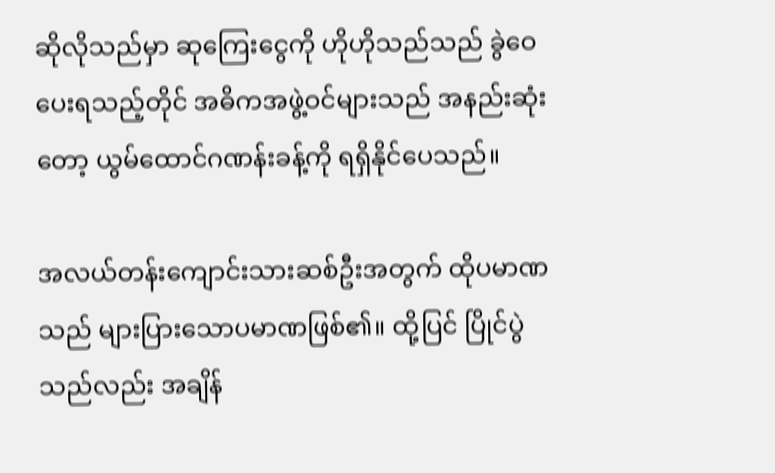ဆိုလိုသည်မှာ ဆုကြေးငွေကို ဟိုဟိုသည်သည် ခွဲဝေပေးရသည့်တိုင် အဓိကအဖွဲ့ဝင်များသည် အနည်းဆုံးတော့ ယွမ်ထောင်ဂဏန်းခန့်ကို ရရှိနိုင်ပေသည်။

အလယ်တန်းကျောင်းသားဆစ်ဦးအတွက် ထိုပမာဏသည် များပြားသောပမာဏဖြစ်၏။ ထို့ပြင် ပြိုင်ပွဲသည်လည်း အချိန်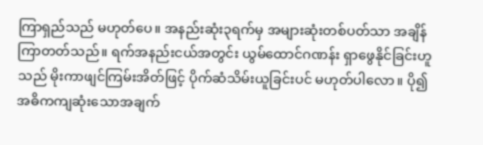ကြာရှည်သည် မဟုတ်ပေ။ အနည်းဆုံး၃ရက်မှ အများဆုံးတစ်ပတ်သာ အချိန်ကြာတတ်သည်။ ရက်အနည်းငယ်အတွင်း ယွမ်ထောင်ဂဏန်း ရှာဖွေနိုင်ခြင်းဟူသည် မိုးကာဖျင်ကြမ်းအိတ်ဖြင့် ပိုက်ဆံသိမ်းယူခြင်းပင် မဟုတ်ပါလော။ ပို၍အဓိကကျဆုံးသောအချက်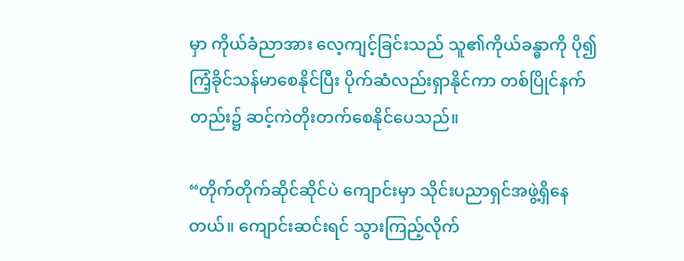မှာ ကိုယ်ခံညာအား လေ့ကျင့်ခြင်းသည် သူ၏ကိုယ်ခန္ဓာကို ပို၍ကြံ့ခိုင်သန်မာစေနိုင်ပြီး ပိုက်ဆံလည်းရှာ‌နိုင်ကာ တစ်ပြိုင်နက်တည်း၌ ဆင့်ကဲတိုးတက်စေနိုင်ပေသည်။

“တိုက်တိုက်ဆိုင်ဆိုင်ပဲ ကျောင်းမှာ သိုင်းပညာရှင်အဖွဲ့ရှိနေတယ်။ ကျောင်းဆင်းရင် သွားကြည့်လိုက်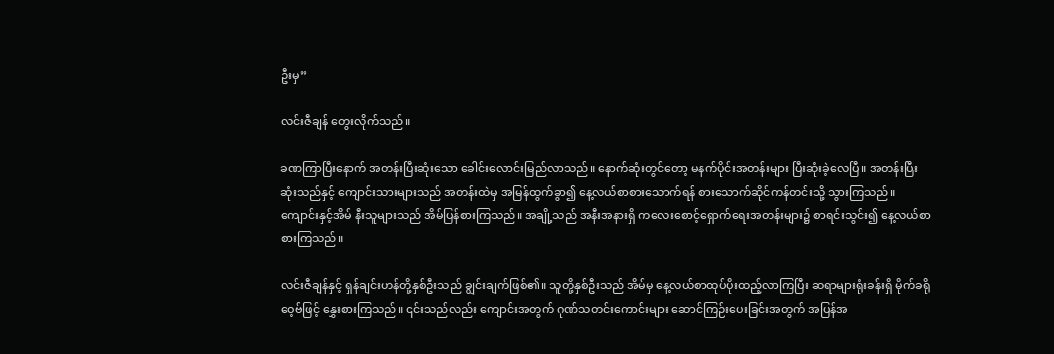ဦးမှ”

လင်းဇီချန် တွေးလိုက်သည်။

ခဏကြာပြီးနောက် အတန်းပြီးဆုံးသော ခေါင်းလောင်းမြည်လာသည်။ နောက်ဆုံးတွင်တော့ မနက်ပိုင်းအတန်းများ ပြီးဆုံးခဲ့လေပြီ။ အတန်းပြီးဆုံးသည်နှင့် ကျောင်းသားများသည် အတန်းထဲမှ အမြန်ထွက်ခွာ၍ နေ့လယ်စာစားသောက်ရန် စားသောက်ဆိုင်ကန်တင်းသို့ သွားကြသည်။ ကျောင်းနှင့်အိမ် နီးသူများသည် အိမ်ပြန်စားကြသည်။ အချို့သည် အနီးအနားရှိ ကလေးစောင့်ရှောက်ရေးအတန်းများ၌ စာရင်းသွင်း၍ နေ့လယ်စာစားကြသည်။

လင်းဇီချန်နှင့် ရှန်ချင်းဟန်တို့နှစ်ဦးသည် ချွင်းချက်ဖြစ်၏။ သူတို့နှစ်ဦးသည် အိမ်မှ နေ့လယ်စာထုပ်ပိုးထည့်လာကြပြီး ဆရာများရုံးခန်းရှိ မိုက်ခရိုဝေ့ဗ်ဖြင့် နွှေးစားကြသည်။ ၎င်းသည်လည်း ကျောင်းအတွက် ဂုဏ်သတင်းကောင်းများ ဆောင်ကြဉ်းပေးခြင်းအတွက် အပြန်အ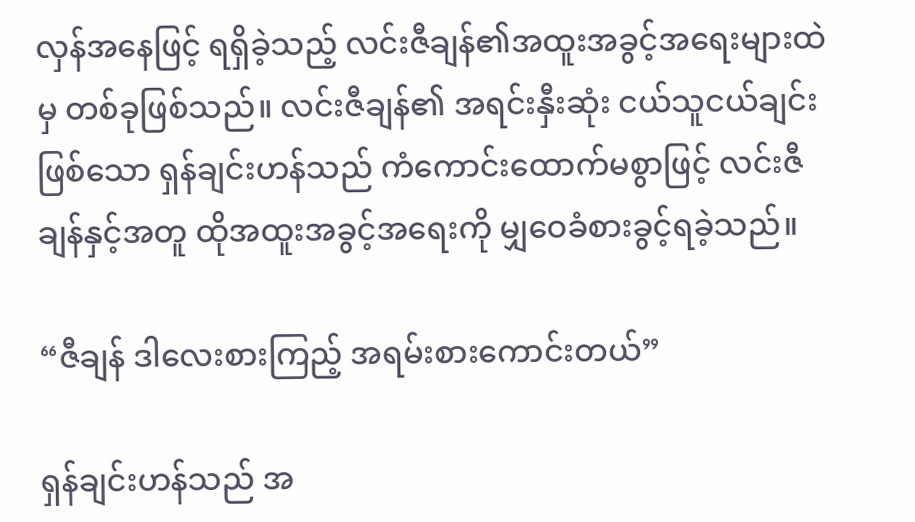လှန်အနေဖြင့် ရရှိခဲ့သည့် လင်းဇီချန်၏အထူးအခွင့်အရေးများထဲမှ တစ်ခုဖြစ်သည်။ လင်းဇီချန်၏ အရင်းနှီးဆုံး ငယ်သူငယ်ချင်းဖြစ်သော ရှန်ချင်းဟန်သည် ကံကောင်းထောက်မစွာဖြင့် လင်းဇီချန်နှင့်အတူ ထိုအထူးအခွင့်အရေးကို မျှဝေခံစားခွင့်ရခဲ့သည်။

“ဇီချန် ဒါလေးစားကြည့် အရမ်းစားကောင်းတယ်”

ရှန်ချင်းဟန်သည် အ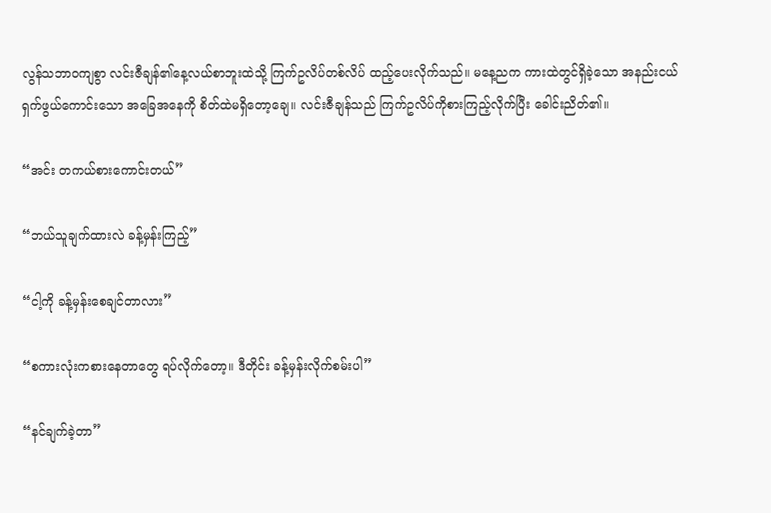လွန်သဘာဝကျစွာ လင်းဇီချန်၏နေ့လယ်စာဘူးထဲသို့ ကြက်ဥလိပ်တစ်လိပ် ထည့်ပေးလိုက်သည်။ မနေ့ညက ကားထဲတွင်ရှိခဲ့သော အနည်းငယ်ရှက်ဖွယ်ကောင်းသော အခြေအနေကို စိတ်ထဲမရှိတော့ချေ။ လင်းဇီချန်သည် ကြက်ဥလိပ်ကိုစားကြည့်လိုက်ပြီး ‌ခေါင်းညိတ်၏။

“အင်း တကယ်စားကောင်းတယ်”

“ဘယ်သူချက်ထားလဲ ခန့်မှန်းကြည့်”

“ငါ့ကို ခန့်မှန်းစေချင်တာလား”

“စကားလုံးကစားနေတာတွေ ရပ်လိုက်တော့။ ဒီတိုင်း ခန့်မှန်းလိုက်စမ်းပါ”

“နင်ချက်ခဲ့တာ”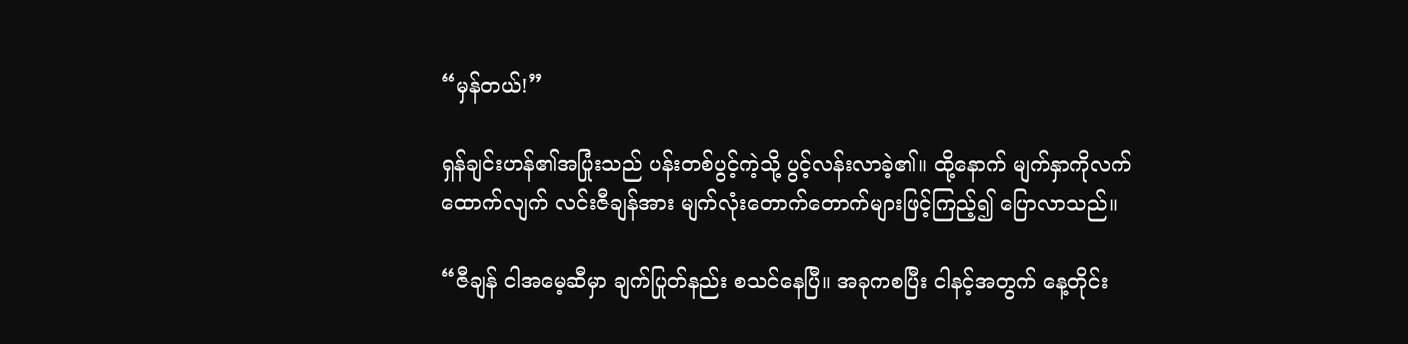“မှန်တယ်!”

ရှန်ချင်းဟန်၏အပြုံးသည် ပန်းတစ်ပွင့်ကဲ့သို့ ပွင့်လန်းလာခဲ့၏။ ထို့နောက် မျက်နှာကိုလက်ထောက်လျက် လင်းဇီချန်အား မျက်လုံးတောက်တောက်များဖြင့်ကြည့်၍ ပြောလာသည်။

“ဇီချန် ငါအမေ့ဆီမှာ ချက်ပြုတ်နည်း စသင်နေပြီ။ အခုကစပြီး ငါနင့်အတွက် နေ့တိုင်း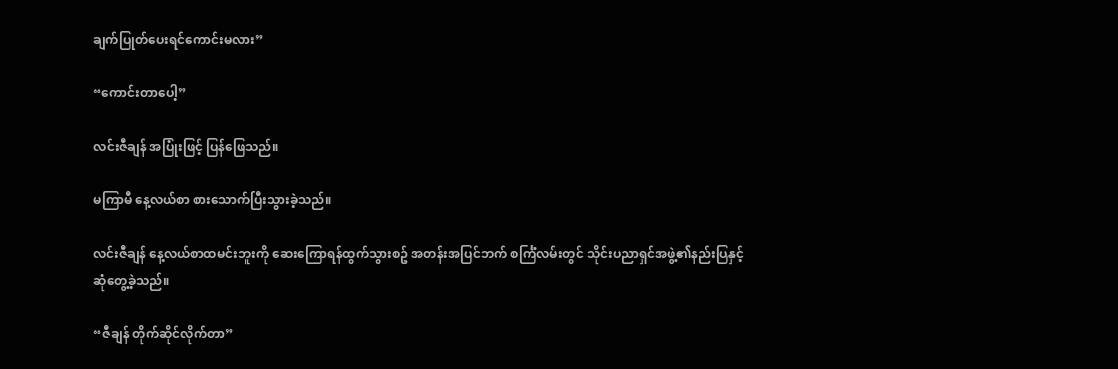ချက်ပြုတ်ပေးရင်ကောင်းမလား”

“ကောင်းတာပေါ့”

လင်းဇီချန် အပြုံးဖြင့် ပြန်ဖြေသည်။

မကြာမီ နေ့လယ်စာ စားသောက်ပြီးသွားခဲ့သည်။

လင်းဇီချန် နေ့လယ်စာထမင်းဘူးကို ဆေးကြောရန်ထွက်သွားစဥ် အတန်းအပြင်ဘက် စင်္ကြံလမ်းတွင် သိုင်းပညာရှင်အဖွဲ့၏နည်းပြနှင့် ဆုံတွေ့ခဲ့သည်။

“ဇီချန် တိုက်ဆိုင်လိုက်တာ”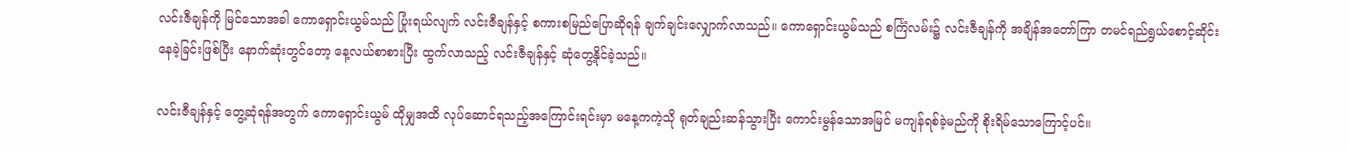လင်းဇီချန်ကို မြင်သောအခါ ကောရှောင်းယွမ်သည် ပြုံးရယ်လျက် လင်းဇီချန်နှင့် စကားစမြည်ပြောဆိုရန် ချက်ချင်းလျှောက်လာသည်။ ကောရှောင်းယွမ်သည် စင်္ကြံလမ်း၌ လင်းဇီချန်ကို အချိန်အတော်ကြာ တမင်ရည်ရွယ်စောင့်ဆိုင်းနေခဲ့ခြင်းဖြစ်ပြီး နောက်ဆုံးတွင်တော့ နေ့လယ်စာစားပြီး ထွက်လာသည့် လင်းဇီချန်နှင့် ဆုံတွေ့နိုင်ခဲ့သည်။

လင်းဇီချန်နှင့် တွေ့ဆုံရန်အတွက် ကောရှောင်းယွမ် ထိုမျှအထိ လုပ်ဆောင်ရသည့်အကြောင်းရင်းမှာ မနေ့ကကဲ့သို ရုတ်ချည်းဆန်သွားပြီး ကောင်းမွန်သောအမြင် မကျန်ရစ်ခဲ့မည်ကို စိုးရိမ်သောကြောင့်ပင်။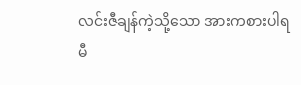လင်းဇီချန်ကဲ့သို့သော အားကစားပါရမီ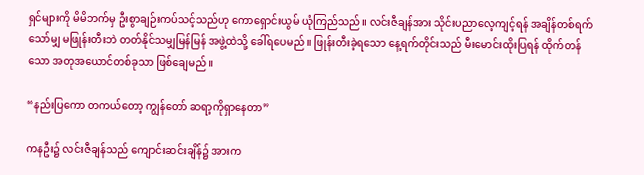ရှင်များကို မိမိဘက်မှ ဦးစွာချဉ်းကပ်သင့်သည်ဟု ကောရှောင်းယွမ် ယုံကြည်သည်။ လင်းဇီချန်အား သိုင်းပညာလေ့ကျင့်ရန် အချိန်တစ်ရက်သော်မျှ မဖြုန်းတီးဘဲ တတ်နိုင်သမျှမြန်မြန် အဖွဲ့ထဲသို့ ခေါ်ရပေမည်။ ဖြုန်းတီးခဲ့ရသော နေ့ရက်တိုင်းသည် မီးမောင်းထိုးပြရန် ထိုက်တန်သော အတုအယောင်တစ်ခုသာ ဖြစ်ချေမည်။

“နည်းပြကော တကယ်တော့ ကျွန်တော် ဆရာ့ကိုရှာနေတာ”

ကနဦး၌ လင်းဇီချန်သည် ကျောင်းဆင်းချိန်၌ အားက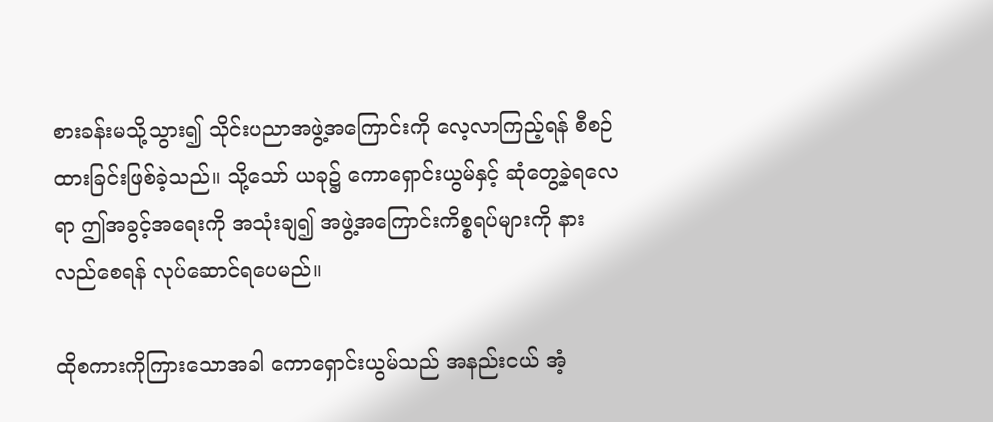စားခန်းမသို့သွား၍ သိုင်းပညာအဖွဲ့အကြောင်းကို လေ့လာကြည့်ရန် စီစဉ်ထားခြင်းဖြစ်ခဲ့သည်။ သို့သော် ယခု၌ ကောရှောင်းယွမ်နှင့် ဆုံတွေ့ခဲ့ရလေရာ ဤအခွင့်အရေးကို အသုံးချ၍ အဖွဲ့အကြောင်းကိစ္စရပ်များကို နားလည်စေရန် လုပ်ဆောင်ရပေမည်။

ထိုစကားကိုကြားသောအခါ ကောရှောင်းယွမ်သည် အနည်းငယ် အံ့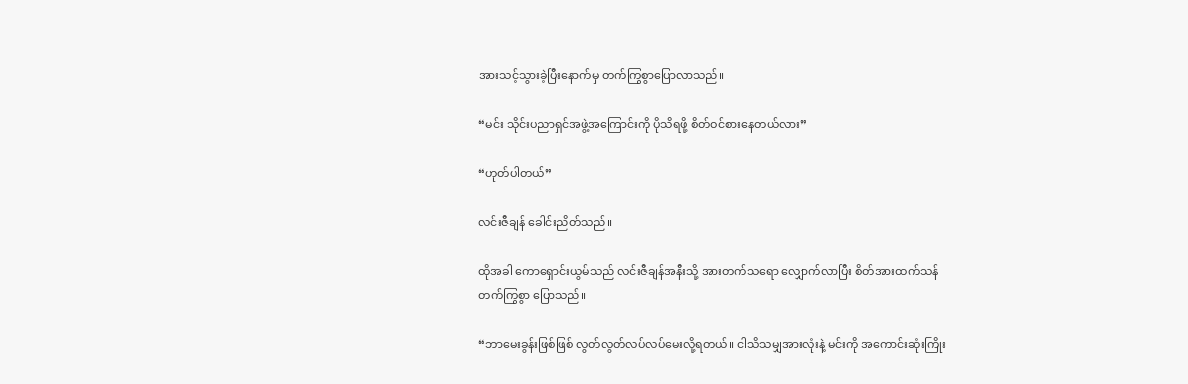အားသင့်သွားခဲ့ပြီးနောက်မှ တက်ကြွစွာပြောလာသည်။

“မင်း သိုင်းပညာရှင်အဖွဲ့အကြောင်းကို ပိုသိရဖို့ စိတ်ဝင်စားနေတယ်လား”

“ဟုတ်ပါတယ်”

လင်းဇီချန် ခေါင်းညိတ်သည်။

ထိုအခါ ကောရှောင်းယွမ်သည် လင်းဇီချန်အနီးသို့ အားတက်သရော လျှောက်လာပြီး စိတ်အားထက်သန်တက်ကြွစွာ ပြောသည်။

“ဘာမေးခွန်းဖြစ်ဖြစ် လွတ်လွတ်လပ်လပ်မေးလို့ရတယ်။ ငါသိသမျှအားလုံးနဲ့ မင်းကို အကောင်းဆုံးကြိုး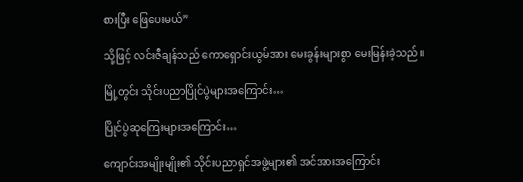စားပြီး ဖြေပေးမယ်”

သို့ဖြင့် လင်းဇီချန်သည် ကောရှောင်းယွမ်အား မေးခွန်းများစွာ မေးမြန်းခဲ့သည်။

မြို့တွင်း သိုင်းပညာပြိုင်ပွဲများအကြောင်း…

ပြိုင်ပွဲဆုကြေးများအကြောင်း…

ကျောင်းအမျိုးမျိုး၏ သိုင်းပညာရှင်အဖွဲ့များ၏ အင်အားအကြောင်း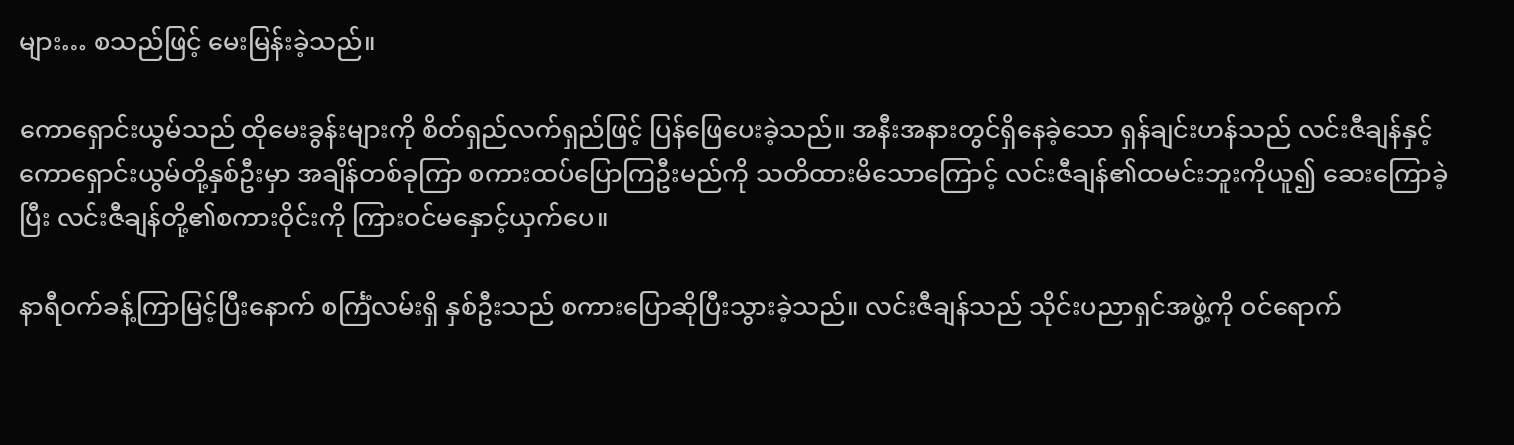များ… စသည်ဖြင့် မေးမြန်းခဲ့သည်။

ကောရှောင်းယွမ်သည် ထိုမေးခွန်းများကို စိတ်ရှည်လက်ရှည်ဖြင့် ပြန်ဖြေပေးခဲ့သည်။ အနီးအနားတွင်ရှိနေခဲ့သော ရှန်ချင်းဟန်သည် လင်းဇီချန်နှင့် ကောရှောင်းယွမ်တို့နှစ်ဦးမှာ အချိန်တစ်ခုကြာ စကားထပ်ပြောကြဦးမည်ကို သတိထားမိသောကြောင့် လင်းဇီချန်၏ထမင်းဘူးကိုယူ၍ ဆေးကြောခဲ့ပြီး လင်းဇီချန်တို့၏စကားဝိုင်းကို ကြားဝင်မနှောင့်ယှက်ပေ။

နာရီဝက်ခန့်ကြာမြင့်ပြီးနောက် စင်္ကြံလမ်းရှိ နှစ်ဦးသည် စကားပြောဆိုပြီးသွားခဲ့သည်။ လင်းဇီချန်သည် သိုင်းပညာရှင်အဖွဲ့ကို ဝင်ရောက်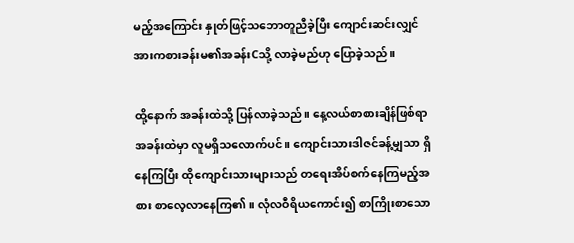မည့်အကြောင်း နှုတ်ဖြင့်သဘောတူညီခဲ့ပြီး ကျောင်းဆင်းလျှင် အားကစားခန်းမ၏အခန်းCသို့ လာခဲ့မည်ဟု ပြောခဲ့သည်။

ထို့နောက် အခန်းထဲသို့ ပြန်လာခဲ့သည်။ နေ့လယ်စာစားချိန်ဖြစ်ရာ အခန်းထဲမှာ လူမရှိသလောက်ပင်။ ကျောင်းသားဒါဇင်ခန့်မျှသာ ရှိနေကြပြီး ထိုကျောင်းသားများသည် တရေးအိပ်စက်နေကြမည့်အစား စာလေ့လာနေကြ၏။ လုံလဝီရိယကောင်း၍ စာကြိုးစာသော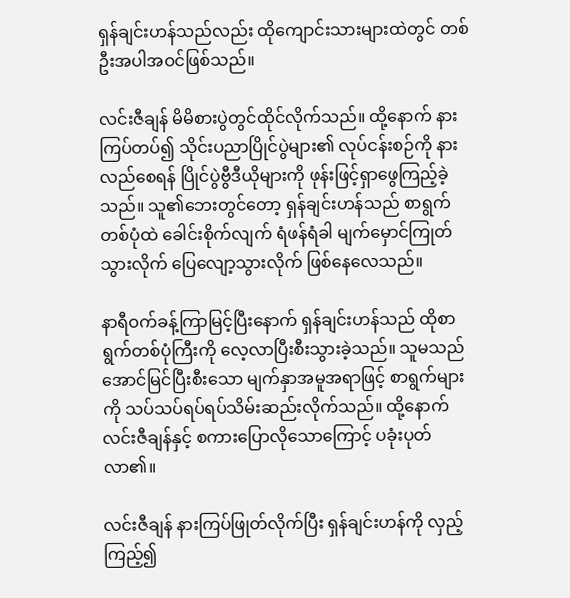ရှန်ချင်းဟန်သည်လည်း ထိုကျောင်းသားများထဲတွင် တစ်ဦးအပါအဝင်ဖြစ်သည်။

လင်းဇီချန် မိမိစားပွဲတွင်ထိုင်လိုက်သည်။ ထို့နောက် နားကြပ်တပ်၍ သိုင်းပညာပြိုင်ပွဲများ၏ လုပ်ငန်းစဉ်ကို နားလည်စေရန် ပြိုင်ပွဲဗွီဒီယိုများကို ဖုန်းဖြင့်ရှာဖွေကြည့်ခဲ့သည်။ သူ၏ဘေးတွင်တော့ ရှန်ချင်းဟန်သည် စာရွက်တစ်ပုံထဲ ခေါင်းစိုက်လျက် ရံဖန်ရံခါ မျက်မှောင်ကြုတ်သွားလိုက် ပြေလျော့သွားလိုက် ဖြစ်နေလေသည်။

နာရီဝက်ခန့်ကြာမြင့်ပြီးနောက် ရှန်ချင်းဟန်သည် ထိုစာရွက်တစ်ပုံကြီးကို လေ့လာပြီးစီးသွားခဲ့သည်။ သူမသည် အောင်မြင်ပြီးစီးသော မျက်နှာအမူအရာဖြင့် စာရွက်များကို သပ်သပ်ရပ်ရပ်သိမ်းဆည်းလိုက်သည်။ ထို့နောက် လင်းဇီချန်နှင့် စကားပြောလိုသောကြောင့် ပခုံးပုတ်လာ၏။

လင်းဇီချန် နားကြပ်ဖြုတ်လိုက်ပြီး ရှန်ချင်းဟန်ကို လှည့်ကြည့်၍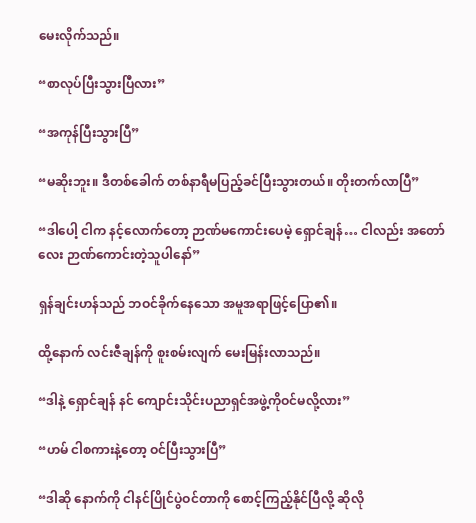မေးလိုက်သည်။

“စာလုပ်ပြီးသွားပြီလား”

“အကုန်ပြီးသွားပြီ”

“မဆိုးဘူး။ ဒီတစ်ခေါက် တစ်နာရီမပြည့်ခင်ပြီးသွားတယ်။ တိုးတက်လာပြီ”

“ဒါပေါ့ ငါက နင့်လောက်တော့ ဉာဏ်မကောင်းပေမဲ့ ရှောင်ချန်… ငါလည်း အတော်လေး ဉာဏ်ကောင်းတဲ့သူပါနော်”

ရှန်ချင်းဟန်သည် ဘဝင်ခိုက်‌နေသော အမူအရာဖြင့်ပြော၏။

ထို့နောက် လင်းဇီချန်ကို စူးစမ်းလျက် မေးမြန်းလာသည်။

“ဒါနဲ့ ရှောင်ချန် နင် ကျောင်းသိုင်းပညာရှင်အဖွဲ့ကိုဝင်မလို့လား”

“ဟမ် ငါစကားနဲ့တော့ ဝင်ပြီးသွားပြီ”

“ဒါဆို နောက်ကို ငါနင်ပြိုင်ပွဲဝင်တာကို စောင့်ကြည့်နိုင်ပြီလို့ ဆိုလို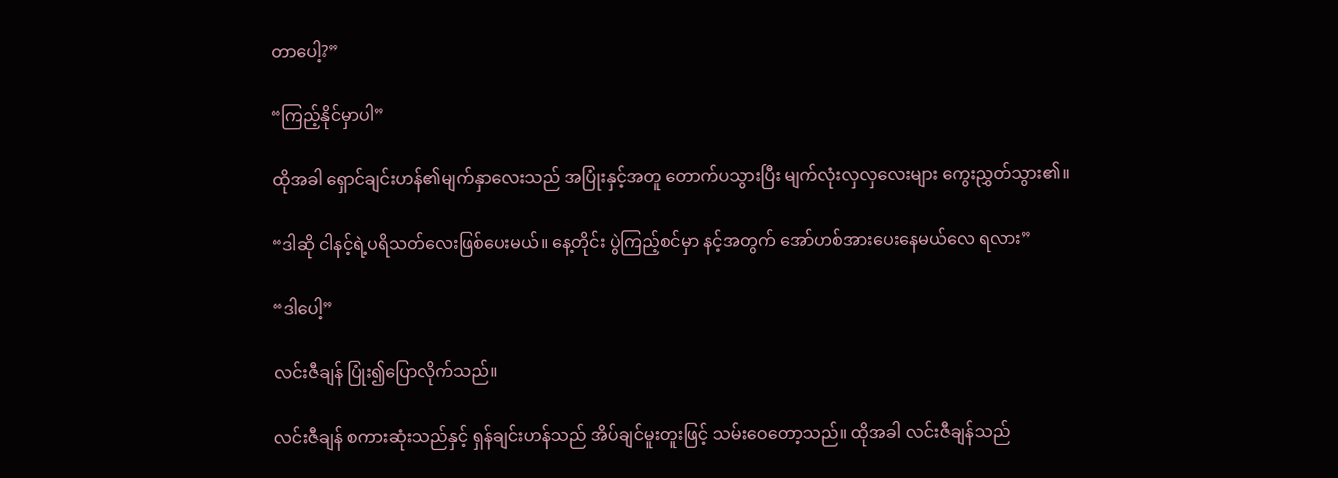တာပေါ့?”

“ကြည့်နိုင်မှာပါ”

ထိုအခါ ရှောင်ချင်းဟန်၏မျက်နှာလေးသည် အပြုံးနှင့်အတူ တောက်ပသွားပြီး မျက်လုံးလှလှလေးများ ကွေးညွှတ်သွား၏။

“ဒါဆို ငါနင့်ရဲ့ပရိသတ်လေးဖြစ်ပေးမယ်။ နေ့တိုင်း ပွဲကြည့်စင်မှာ နင့်အတွက် အော်ဟစ်အားပေးနေမယ်လေ ရလား”

“ဒါပေါ့”

လင်းဇီချန် ပြုံး၍ပြောလိုက်သည်။

လင်းဇီချန် စကားဆုံးသည်နှင့် ရှန်ချင်းဟန်သည် အိပ်ချင်မူးတူးဖြင့် သမ်းဝေတော့သည်။ ထိုအခါ လင်းဇီချန်သည်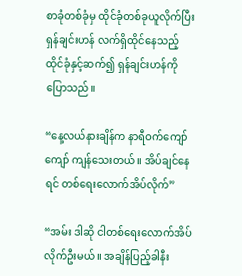စာခုံတစ်ခုံမှ ထိုင်ခုံတစ်ခုယူလိုက်ပြီး ရှန်ချင်းဟန် လက်ရှိထိုင်နေသည့် ထိုင်ခုံနှင့်ဆက်၍ ရှန်ချင်းဟန်ကို ပြောသည်။

“နေ့လယ်နားချိန်က နာရီဝက်ကျော်ကျော် ကျန်သေးတယ်။ အိပ်ချင်နေရင် တစ်ရေးလောက်အိပ်လိုက်”

“အမ်း ဒါဆို ငါတစ်ရေးလောက်အိပ်လိုက်ဦးမယ်။ အချိန်ပြည့်‌ခါနီး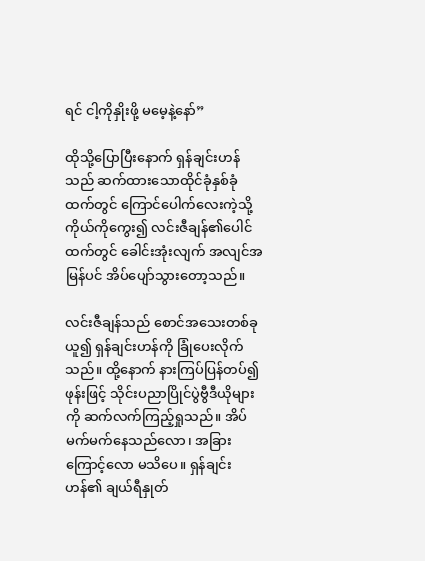ရင် ငါ့ကိုနှိုးဖို့ မမေ့နဲ့နော်”

ထိုသို့ပြောပြီးနောက် ရှန်ချင်းဟန်သည် ဆက်ထားသောထိုင်ခုံနှစ်ခုံထက်တွင် ကြောင်ပေါက်လေးကဲ့သို့ ကိုယ်‌ကိုကွေး၍ လင်းဇီချန်၏ပေါင်ထက်တွင် ခေါင်းအုံးလျက် အလျင်အမြန်ပင် အိပ်ပျော်သွားတော့သည်။

လင်းဇီချန်သည် စောင်အသေးတစ်ခုယူ၍ ရှန်ချင်းဟန်ကို ခြုံပေးလိုက်သည်။ ထို့နောက် နားကြပ်ပြန်တပ်၍ ဖုန်းဖြင့် သိုင်းပညာပြိုင်ပွဲဗွီဒီယိုများကို ဆက်လက်ကြည့်ရှုသည်။ အိပ်မက်မက်နေသည်လော၊ အခြားကြောင့်လော မသိပေ။ ရှန်ချင်းဟန်၏ ချယ်ရီနှုတ်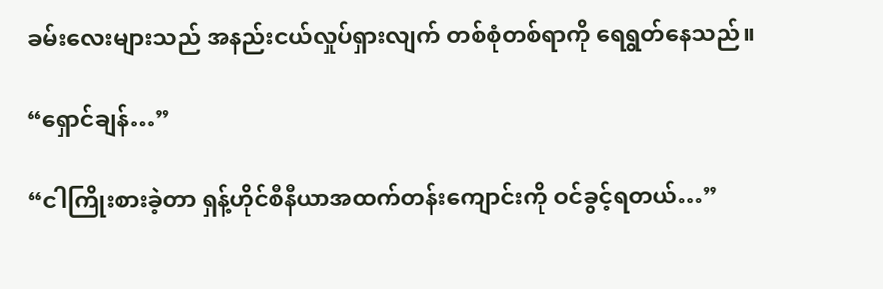ခမ်းလေးများသည် အနည်းငယ်လှုပ်ရှားလျက် တစ်စုံတစ်ရာကို ရေရွတ်နေသည်။

“ရှောင်ချန်…”

“ငါကြိုးစားခဲ့တာ ရှန့်ဟိုင်စီနီယာအထက်တန်းကျောင်းကို ဝင်ခွင့်ရတယ်…”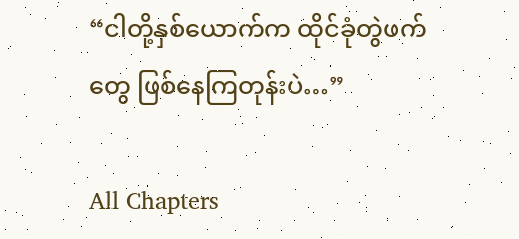“ငါတို့နှစ်ယောက်က ထိုင်ခုံတွဲဖက်တွေ ဖြစ်နေကြတုန်းပဲ…”

All Chapters